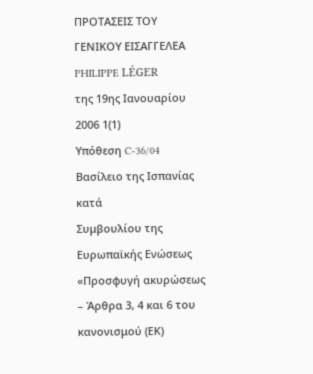ΠΡΟΤΑΣΕΙΣ ΤΟΥ ΓΕΝΙΚΟΥ ΕΙΣΑΓΓΕΛΕΑ
PHILIPPE LÉGER
της 19ης Ιανουαρίου 2006 1(1)
Υπόθεση C-36/04
Βασίλειο της Ισπανίας
κατά
Συμβουλίου της Ευρωπαϊκής Ενώσεως
«Προσφυγή ακυρώσεως – Άρθρα 3, 4 και 6 του κανονισμού (ΕΚ)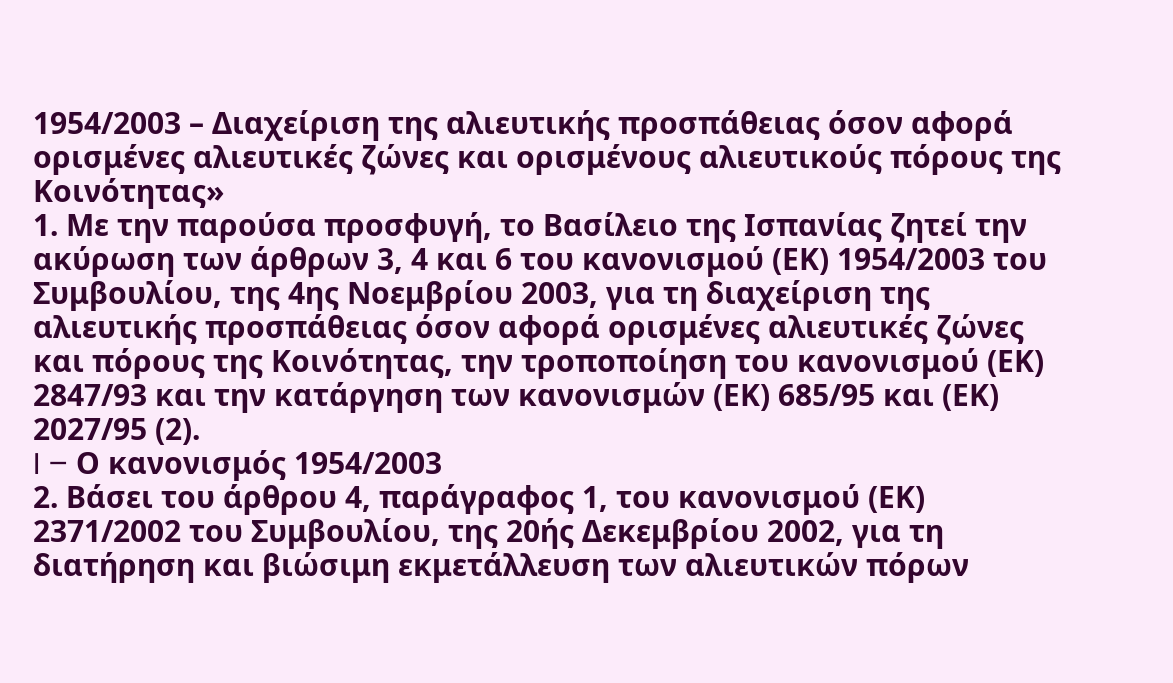1954/2003 – Διαχείριση της αλιευτικής προσπάθειας όσον αφορά ορισμένες αλιευτικές ζώνες και ορισμένους αλιευτικούς πόρους της Κοινότητας»
1. Με την παρούσα προσφυγή, το Βασίλειο της Ισπανίας ζητεί την ακύρωση των άρθρων 3, 4 και 6 του κανονισμού (ΕΚ) 1954/2003 του Συμβουλίου, της 4ης Νοεμβρίου 2003, για τη διαχείριση της αλιευτικής προσπάθειας όσον αφορά ορισμένες αλιευτικές ζώνες και πόρους της Κοινότητας, την τροποποίηση του κανονισμού (ΕΚ) 2847/93 και την κατάργηση των κανονισμών (ΕΚ) 685/95 και (ΕΚ) 2027/95 (2).
I – Ο κανονισμός 1954/2003
2. Βάσει του άρθρου 4, παράγραφος 1, του κανονισμού (ΕΚ) 2371/2002 του Συμβουλίου, της 20ής Δεκεμβρίου 2002, για τη διατήρηση και βιώσιμη εκμετάλλευση των αλιευτικών πόρων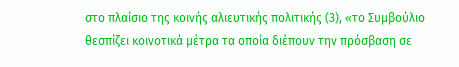στο πλαίσιο της κοινής αλιευτικής πολιτικής (3), «το Συμβούλιο θεσπίζει κοινοτικά μέτρα τα οποία διέπουν την πρόσβαση σε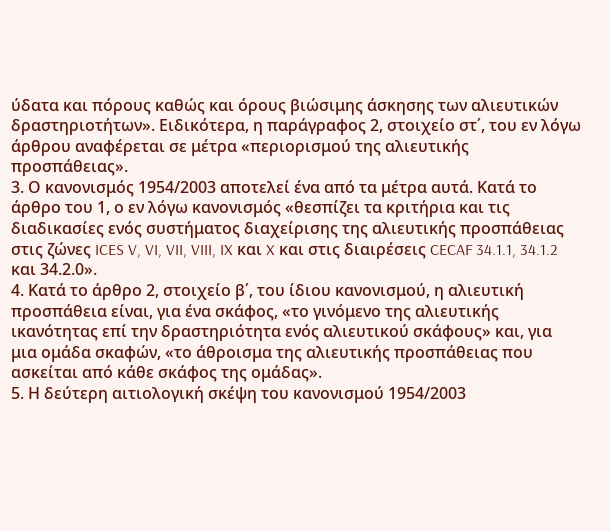ύδατα και πόρους καθώς και όρους βιώσιμης άσκησης των αλιευτικών δραστηριοτήτων». Ειδικότερα, η παράγραφος 2, στοιχείο στ΄, του εν λόγω άρθρου αναφέρεται σε μέτρα «περιορισμού της αλιευτικής προσπάθειας».
3. Ο κανονισμός 1954/2003 αποτελεί ένα από τα μέτρα αυτά. Κατά το άρθρο του 1, ο εν λόγω κανονισμός «θεσπίζει τα κριτήρια και τις διαδικασίες ενός συστήματος διαχείρισης της αλιευτικής προσπάθειας στις ζώνες ICES V, VI, VII, VIII, IX και X και στις διαιρέσεις CECAF 34.1.1, 34.1.2 και 34.2.0».
4. Κατά το άρθρο 2, στοιχείο β΄, του ίδιου κανονισμού, η αλιευτική προσπάθεια είναι, για ένα σκάφος, «το γινόμενο της αλιευτικής ικανότητας επί την δραστηριότητα ενός αλιευτικού σκάφους» και, για μια ομάδα σκαφών, «το άθροισμα της αλιευτικής προσπάθειας που ασκείται από κάθε σκάφος της ομάδας».
5. Η δεύτερη αιτιολογική σκέψη του κανονισμού 1954/2003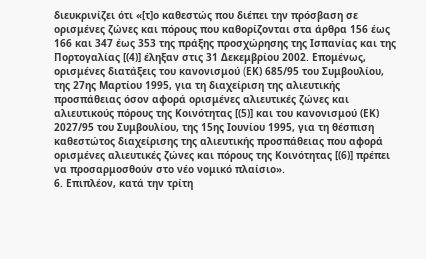διευκρινίζει ότι «[τ]ο καθεστώς που διέπει την πρόσβαση σε ορισμένες ζώνες και πόρους που καθορίζονται στα άρθρα 156 έως 166 και 347 έως 353 της πράξης προσχώρησης της Ισπανίας και της Πορτογαλίας [(4)] έληξαν στις 31 Δεκεμβρίου 2002. Επομένως, ορισμένες διατάξεις του κανονισμού (EΚ) 685/95 του Συμβουλίου, της 27ης Μαρτίου 1995, για τη διαχείριση της αλιευτικής προσπάθειας όσον αφορά ορισμένες αλιευτικές ζώνες και αλιευτικούς πόρους της Κοινότητας [(5)] και του κανονισμού (ΕΚ) 2027/95 του Συμβουλίου, της 15ης Ιουνίου 1995, για τη θέσπιση καθεστώτος διαχείρισης της αλιευτικής προσπάθειας που αφορά ορισμένες αλιευτικές ζώνες και πόρους της Κοινότητας [(6)] πρέπει να προσαρμοσθούν στο νέο νομικό πλαίσιο».
6. Επιπλέον, κατά την τρίτη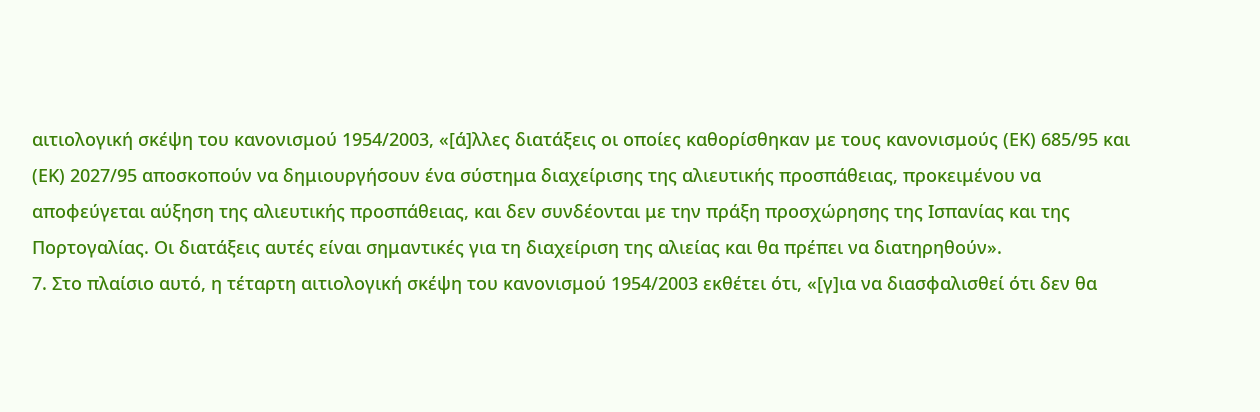αιτιολογική σκέψη του κανονισμού 1954/2003, «[ά]λλες διατάξεις οι οποίες καθορίσθηκαν με τους κανονισμούς (ΕΚ) 685/95 και (ΕΚ) 2027/95 αποσκοπούν να δημιουργήσουν ένα σύστημα διαχείρισης της αλιευτικής προσπάθειας, προκειμένου να αποφεύγεται αύξηση της αλιευτικής προσπάθειας, και δεν συνδέονται με την πράξη προσχώρησης της Ισπανίας και της Πορτογαλίας. Οι διατάξεις αυτές είναι σημαντικές για τη διαχείριση της αλιείας και θα πρέπει να διατηρηθούν».
7. Στο πλαίσιο αυτό, η τέταρτη αιτιολογική σκέψη του κανονισμού 1954/2003 εκθέτει ότι, «[γ]ια να διασφαλισθεί ότι δεν θα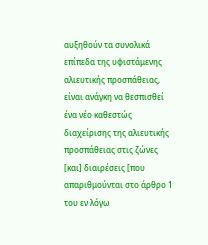αυξηθούν τα συνολικά επίπεδα της υφιστάμενης αλιευτικής προσπάθειας, είναι ανάγκη να θεσπισθεί ένα νέο καθεστώς διαχείρισης της αλιευτικής προσπάθειας στις ζώνες [και] διαιρέσεις [που απαριθμούνται στο άρθρο 1 του εν λόγω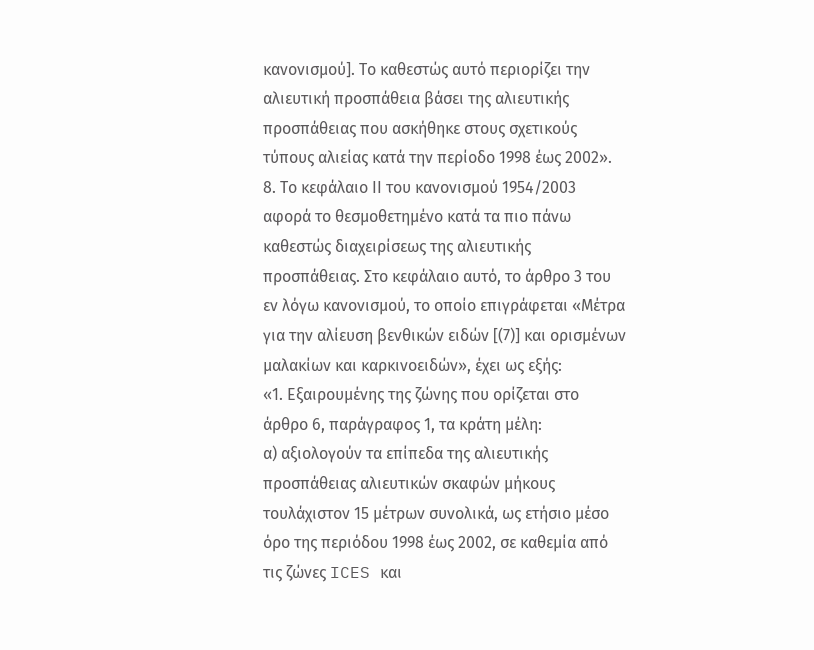κανονισμού]. Το καθεστώς αυτό περιορίζει την αλιευτική προσπάθεια βάσει της αλιευτικής προσπάθειας που ασκήθηκε στους σχετικούς τύπους αλιείας κατά την περίοδο 1998 έως 2002».
8. Το κεφάλαιο ΙΙ του κανονισμού 1954/2003 αφορά το θεσμοθετημένο κατά τα πιο πάνω καθεστώς διαχειρίσεως της αλιευτικής προσπάθειας. Στο κεφάλαιο αυτό, το άρθρο 3 του εν λόγω κανονισμού, το οποίο επιγράφεται «Μέτρα για την αλίευση βενθικών ειδών [(7)] και ορισμένων μαλακίων και καρκινοειδών», έχει ως εξής:
«1. Εξαιρουμένης της ζώνης που ορίζεται στο άρθρο 6, παράγραφος 1, τα κράτη μέλη:
α) αξιολογούν τα επίπεδα της αλιευτικής προσπάθειας αλιευτικών σκαφών μήκους τουλάχιστον 15 μέτρων συνολικά, ως ετήσιο μέσο όρο της περιόδου 1998 έως 2002, σε καθεμία από τις ζώνες ICES και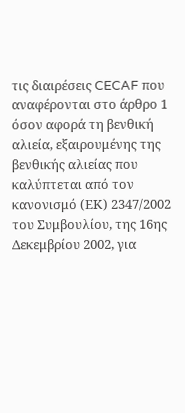τις διαιρέσεις CECAF που αναφέρονται στο άρθρο 1 όσον αφορά τη βενθική αλιεία, εξαιρουμένης της βενθικής αλιείας που καλύπτεται από τον κανονισμό (ΕΚ) 2347/2002 του Συμβουλίου, της 16ης Δεκεμβρίου 2002, για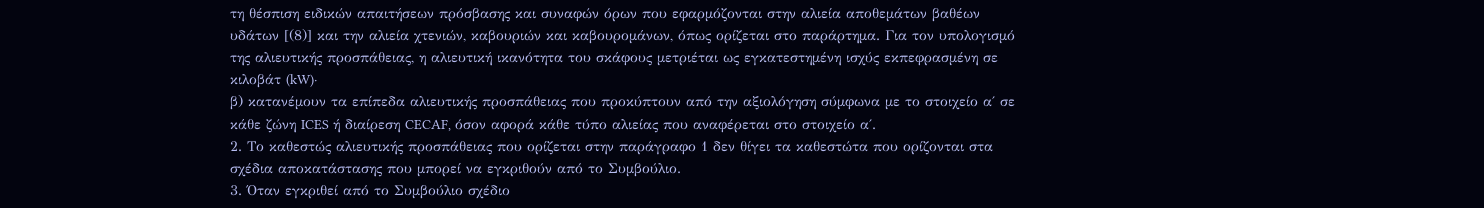τη θέσπιση ειδικών απαιτήσεων πρόσβασης και συναφών όρων που εφαρμόζονται στην αλιεία αποθεμάτων βαθέων υδάτων [(8)] και την αλιεία χτενιών, καβουριών και καβουρομάνων, όπως ορίζεται στο παράρτημα. Για τον υπολογισμό της αλιευτικής προσπάθειας, η αλιευτική ικανότητα του σκάφους μετριέται ως εγκατεστημένη ισχύς εκπεφρασμένη σε κιλοβάτ (kW)·
β) κατανέμουν τα επίπεδα αλιευτικής προσπάθειας που προκύπτουν από την αξιολόγηση σύμφωνα με το στοιχείο α΄ σε κάθε ζώνη ICES ή διαίρεση CECAF, όσον αφορά κάθε τύπο αλιείας που αναφέρεται στο στοιχείο α΄.
2. Το καθεστώς αλιευτικής προσπάθειας που ορίζεται στην παράγραφο 1 δεν θίγει τα καθεστώτα που ορίζονται στα σχέδια αποκατάστασης που μπορεί να εγκριθούν από το Συμβούλιο.
3. Όταν εγκριθεί από το Συμβούλιο σχέδιο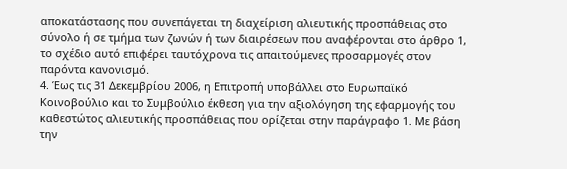αποκατάστασης που συνεπάγεται τη διαχείριση αλιευτικής προσπάθειας στο σύνολο ή σε τμήμα των ζωνών ή των διαιρέσεων που αναφέρονται στο άρθρο 1, το σχέδιο αυτό επιφέρει ταυτόχρονα τις απαιτούμενες προσαρμογές στον παρόντα κανονισμό.
4. Έως τις 31 Δεκεμβρίου 2006, η Επιτροπή υποβάλλει στο Ευρωπαϊκό Κοινοβούλιο και το Συμβούλιο έκθεση για την αξιολόγηση της εφαρμογής του καθεστώτος αλιευτικής προσπάθειας που ορίζεται στην παράγραφο 1. Με βάση την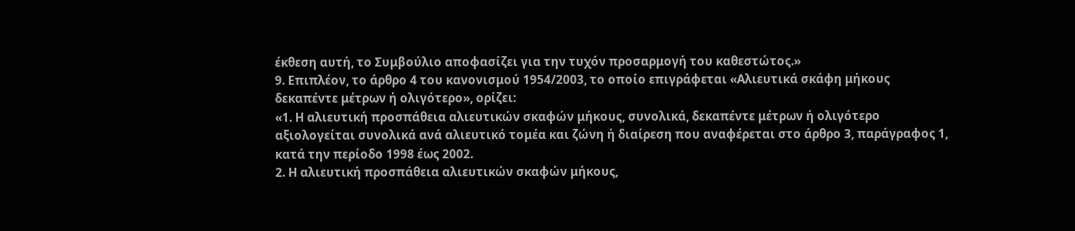έκθεση αυτή, το Συμβούλιο αποφασίζει για την τυχόν προσαρμογή του καθεστώτος.»
9. Επιπλέον, το άρθρο 4 του κανονισμού 1954/2003, το οποίο επιγράφεται «Αλιευτικά σκάφη μήκους δεκαπέντε μέτρων ή ολιγότερο», ορίζει:
«1. Η αλιευτική προσπάθεια αλιευτικών σκαφών μήκους, συνολικά, δεκαπέντε μέτρων ή ολιγότερο αξιολογείται συνολικά ανά αλιευτικό τομέα και ζώνη ή διαίρεση που αναφέρεται στο άρθρο 3, παράγραφος 1, κατά την περίοδο 1998 έως 2002.
2. Η αλιευτική προσπάθεια αλιευτικών σκαφών μήκους,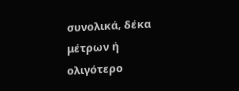συνολικά, δέκα μέτρων ή ολιγότερο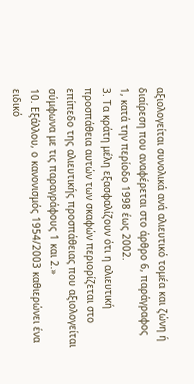αξιολογείται συνολικά ανά αλιευτικό τομέα και ζώνη ή διαίρεση που αναφέρεται στο άρθρο 6, παράγραφος 1, κατά την περίοδο 1998 έως 2002.
3. Τα κράτη μέλη εξασφαλίζουν ότι η αλιευτική προσπάθεια αυτών των σκαφών περιορίζεται στο επίπεδο της αλιευτικής προσπάθειας που αξιολογείται σύμφωνα με τις παραγράφους 1 και 2.»
10. Εξάλλου, ο κανονισμός 1954/2003 καθιερώνει ένα ειδικό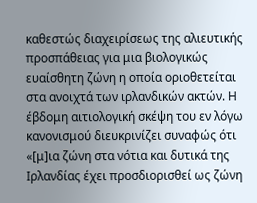καθεστώς διαχειρίσεως της αλιευτικής προσπάθειας για μια βιολογικώς ευαίσθητη ζώνη η οποία οριοθετείται στα ανοιχτά των ιρλανδικών ακτών. Η έβδομη αιτιολογική σκέψη του εν λόγω κανονισμού διευκρινίζει συναφώς ότι «[μ]ια ζώνη στα νότια και δυτικά της Ιρλανδίας έχει προσδιορισθεί ως ζώνη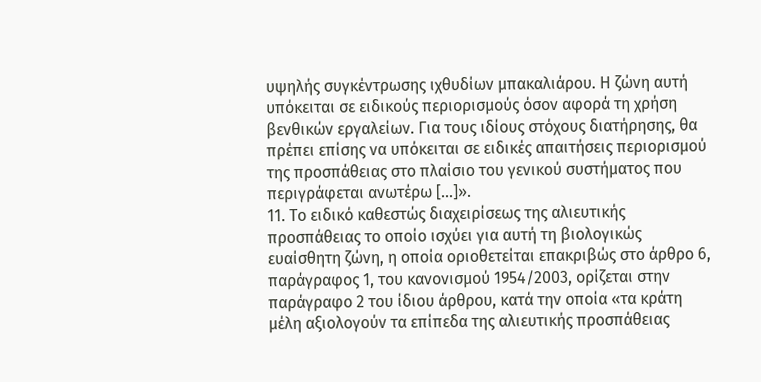υψηλής συγκέντρωσης ιχθυδίων μπακαλιάρου. Η ζώνη αυτή υπόκειται σε ειδικούς περιορισμούς όσον αφορά τη χρήση βενθικών εργαλείων. Για τους ιδίους στόχους διατήρησης, θα πρέπει επίσης να υπόκειται σε ειδικές απαιτήσεις περιορισμού της προσπάθειας στο πλαίσιο του γενικού συστήματος που περιγράφεται ανωτέρω […]».
11. Το ειδικό καθεστώς διαχειρίσεως της αλιευτικής προσπάθειας το οποίο ισχύει για αυτή τη βιολογικώς ευαίσθητη ζώνη, η οποία οριοθετείται επακριβώς στο άρθρο 6, παράγραφος 1, του κανονισμού 1954/2003, ορίζεται στην παράγραφο 2 του ίδιου άρθρου, κατά την οποία «τα κράτη μέλη αξιολογούν τα επίπεδα της αλιευτικής προσπάθειας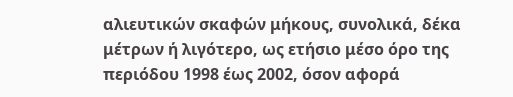αλιευτικών σκαφών μήκους, συνολικά, δέκα μέτρων ή λιγότερο, ως ετήσιο μέσο όρο της περιόδου 1998 έως 2002, όσον αφορά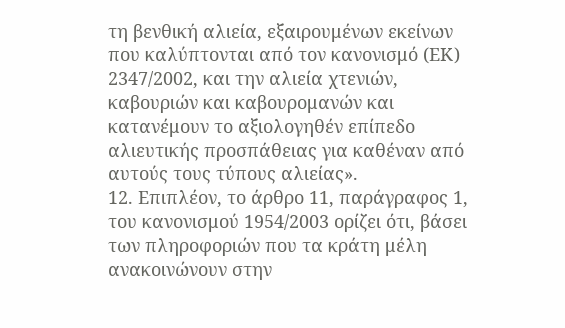τη βενθική αλιεία, εξαιρουμένων εκείνων που καλύπτονται από τον κανονισμό (ΕΚ) 2347/2002, και την αλιεία χτενιών, καβουριών και καβουρομανών και κατανέμουν το αξιολογηθέν επίπεδο αλιευτικής προσπάθειας για καθέναν από αυτούς τους τύπους αλιείας».
12. Επιπλέον, το άρθρο 11, παράγραφος 1, του κανονισμού 1954/2003 ορίζει ότι, βάσει των πληροφοριών που τα κράτη μέλη ανακοινώνουν στην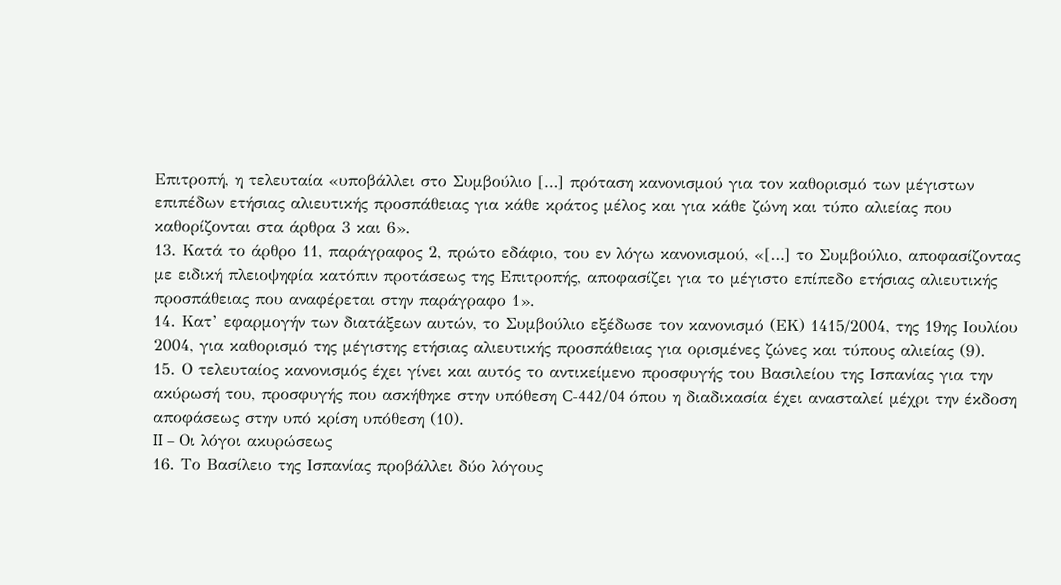Επιτροπή, η τελευταία «υποβάλλει στο Συμβούλιο […] πρόταση κανονισμού για τον καθορισμό των μέγιστων επιπέδων ετήσιας αλιευτικής προσπάθειας για κάθε κράτος μέλος και για κάθε ζώνη και τύπο αλιείας που καθορίζονται στα άρθρα 3 και 6».
13. Κατά το άρθρο 11, παράγραφος 2, πρώτο εδάφιο, του εν λόγω κανονισμού, «[…] το Συμβούλιο, αποφασίζοντας με ειδική πλειοψηφία κατόπιν προτάσεως της Επιτροπής, αποφασίζει για το μέγιστο επίπεδο ετήσιας αλιευτικής προσπάθειας που αναφέρεται στην παράγραφο 1».
14. Κατ’ εφαρμογήν των διατάξεων αυτών, το Συμβούλιο εξέδωσε τον κανονισμό (ΕΚ) 1415/2004, της 19ης Ιουλίου 2004, για καθορισμό της μέγιστης ετήσιας αλιευτικής προσπάθειας για ορισμένες ζώνες και τύπους αλιείας (9).
15. Ο τελευταίος κανονισμός έχει γίνει και αυτός το αντικείμενο προσφυγής του Βασιλείου της Ισπανίας για την ακύρωσή του, προσφυγής που ασκήθηκε στην υπόθεση C-442/04 όπου η διαδικασία έχει ανασταλεί μέχρι την έκδοση αποφάσεως στην υπό κρίση υπόθεση (10).
II – Οι λόγοι ακυρώσεως
16. Το Βασίλειο της Ισπανίας προβάλλει δύο λόγους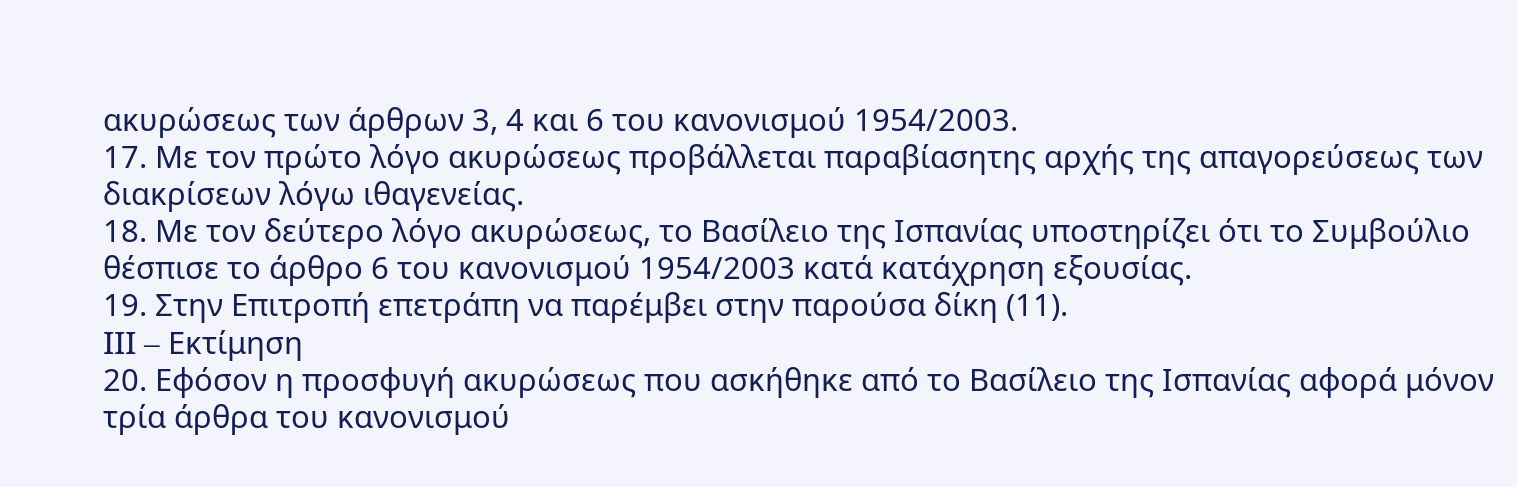ακυρώσεως των άρθρων 3, 4 και 6 του κανονισμού 1954/2003.
17. Με τον πρώτο λόγο ακυρώσεως προβάλλεται παραβίασητης αρχής της απαγορεύσεως των διακρίσεων λόγω ιθαγενείας.
18. Με τον δεύτερο λόγο ακυρώσεως, το Βασίλειο της Ισπανίας υποστηρίζει ότι το Συμβούλιο θέσπισε το άρθρο 6 του κανονισμού 1954/2003 κατά κατάχρηση εξουσίας.
19. Στην Επιτροπή επετράπη να παρέμβει στην παρούσα δίκη (11).
III – Εκτίμηση
20. Εφόσον η προσφυγή ακυρώσεως που ασκήθηκε από το Βασίλειο της Ισπανίας αφορά μόνον τρία άρθρα του κανονισμού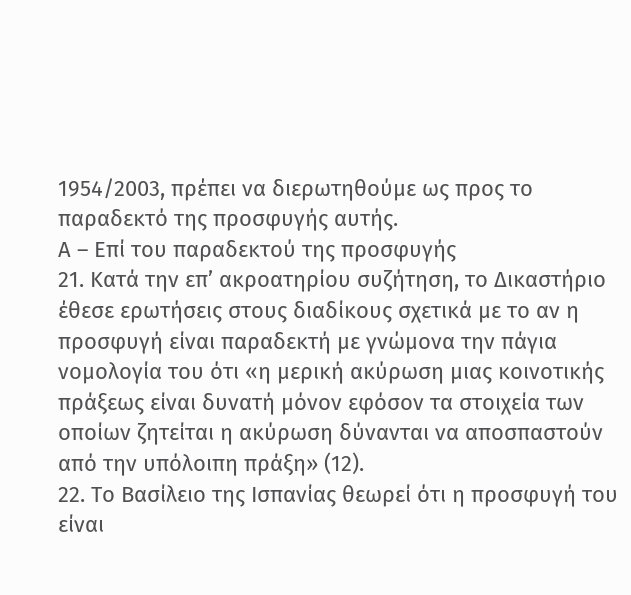1954/2003, πρέπει να διερωτηθούμε ως προς το παραδεκτό της προσφυγής αυτής.
Α – Επί του παραδεκτού της προσφυγής
21. Κατά την επ’ ακροατηρίου συζήτηση, το Δικαστήριο έθεσε ερωτήσεις στους διαδίκους σχετικά με το αν η προσφυγή είναι παραδεκτή με γνώμονα την πάγια νομολογία του ότι «η μερική ακύρωση μιας κοινοτικής πράξεως είναι δυνατή μόνον εφόσον τα στοιχεία των οποίων ζητείται η ακύρωση δύνανται να αποσπαστούν από την υπόλοιπη πράξη» (12).
22. Το Βασίλειο της Ισπανίας θεωρεί ότι η προσφυγή του είναι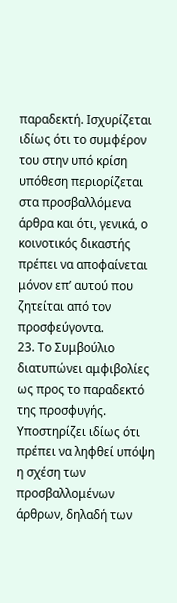παραδεκτή. Ισχυρίζεται ιδίως ότι το συμφέρον του στην υπό κρίση υπόθεση περιορίζεται στα προσβαλλόμενα άρθρα και ότι, γενικά, ο κοινοτικός δικαστής πρέπει να αποφαίνεται μόνον επ’ αυτού που ζητείται από τον προσφεύγοντα.
23. Το Συμβούλιο διατυπώνει αμφιβολίες ως προς το παραδεκτό της προσφυγής. Υποστηρίζει ιδίως ότι πρέπει να ληφθεί υπόψη η σχέση των προσβαλλομένων άρθρων, δηλαδή των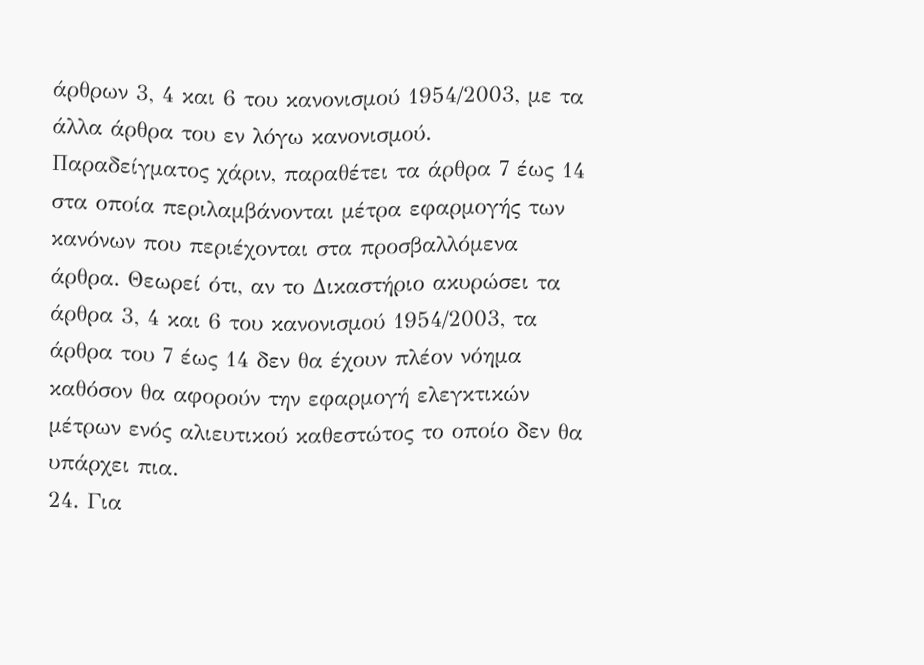άρθρων 3, 4 και 6 του κανονισμού 1954/2003, με τα άλλα άρθρα του εν λόγω κανονισμού. Παραδείγματος χάριν, παραθέτει τα άρθρα 7 έως 14 στα οποία περιλαμβάνονται μέτρα εφαρμογής των κανόνων που περιέχονται στα προσβαλλόμενα άρθρα. Θεωρεί ότι, αν το Δικαστήριο ακυρώσει τα άρθρα 3, 4 και 6 του κανονισμού 1954/2003, τα άρθρα του 7 έως 14 δεν θα έχουν πλέον νόημα καθόσον θα αφορούν την εφαρμογή ελεγκτικών μέτρων ενός αλιευτικού καθεστώτος το οποίο δεν θα υπάρχει πια.
24. Για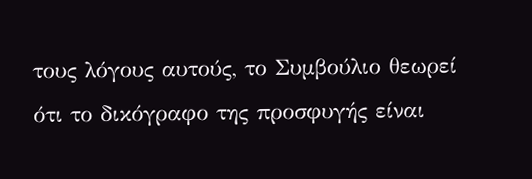τους λόγους αυτούς, το Συμβούλιο θεωρεί ότι το δικόγραφο της προσφυγής είναι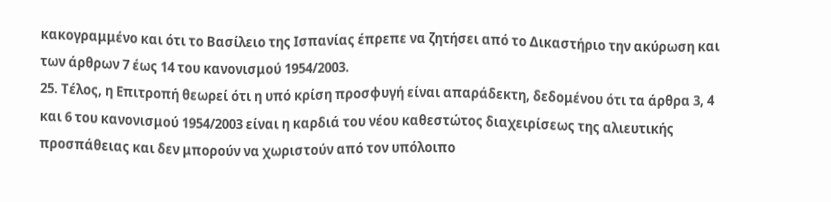κακογραμμένο και ότι το Βασίλειο της Ισπανίας έπρεπε να ζητήσει από το Δικαστήριο την ακύρωση και των άρθρων 7 έως 14 του κανονισμού 1954/2003.
25. Τέλος, η Επιτροπή θεωρεί ότι η υπό κρίση προσφυγή είναι απαράδεκτη, δεδομένου ότι τα άρθρα 3, 4 και 6 του κανονισμού 1954/2003 είναι η καρδιά του νέου καθεστώτος διαχειρίσεως της αλιευτικής προσπάθειας και δεν μπορούν να χωριστούν από τον υπόλοιπο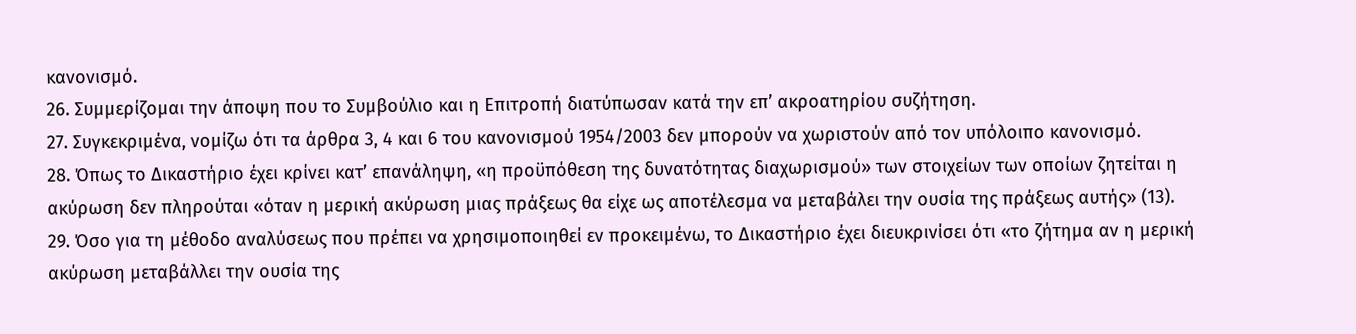κανονισμό.
26. Συμμερίζομαι την άποψη που το Συμβούλιο και η Επιτροπή διατύπωσαν κατά την επ’ ακροατηρίου συζήτηση.
27. Συγκεκριμένα, νομίζω ότι τα άρθρα 3, 4 και 6 του κανονισμού 1954/2003 δεν μπορούν να χωριστούν από τον υπόλοιπο κανονισμό.
28. Όπως το Δικαστήριο έχει κρίνει κατ’ επανάληψη, «η προϋπόθεση της δυνατότητας διαχωρισμού» των στοιχείων των οποίων ζητείται η ακύρωση δεν πληρούται «όταν η μερική ακύρωση μιας πράξεως θα είχε ως αποτέλεσμα να μεταβάλει την ουσία της πράξεως αυτής» (13).
29. Όσο για τη μέθοδο αναλύσεως που πρέπει να χρησιμοποιηθεί εν προκειμένω, το Δικαστήριο έχει διευκρινίσει ότι «το ζήτημα αν η μερική ακύρωση μεταβάλλει την ουσία της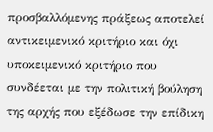προσβαλλόμενης πράξεως αποτελεί αντικειμενικό κριτήριο και όχι υποκειμενικό κριτήριο που συνδέεται με την πολιτική βούληση της αρχής που εξέδωσε την επίδικη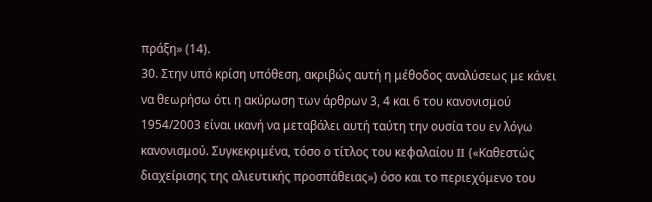πράξη» (14).
30. Στην υπό κρίση υπόθεση, ακριβώς αυτή η μέθοδος αναλύσεως με κάνει να θεωρήσω ότι η ακύρωση των άρθρων 3, 4 και 6 του κανονισμού 1954/2003 είναι ικανή να μεταβάλει αυτή ταύτη την ουσία του εν λόγω κανονισμού. Συγκεκριμένα, τόσο ο τίτλος του κεφαλαίου II («Καθεστώς διαχείρισης της αλιευτικής προσπάθειας») όσο και το περιεχόμενο του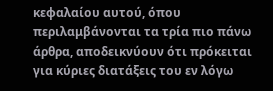κεφαλαίου αυτού, όπου περιλαμβάνονται τα τρία πιο πάνω άρθρα, αποδεικνύουν ότι πρόκειται για κύριες διατάξεις του εν λόγω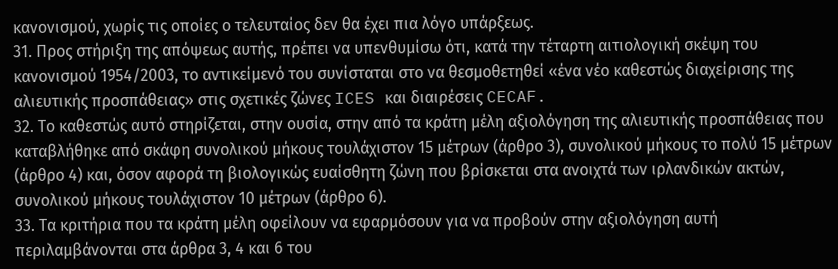κανονισμού, χωρίς τις οποίες ο τελευταίος δεν θα έχει πια λόγο υπάρξεως.
31. Προς στήριξη της απόψεως αυτής, πρέπει να υπενθυμίσω ότι, κατά την τέταρτη αιτιολογική σκέψη του κανονισμού 1954/2003, το αντικείμενό του συνίσταται στο να θεσμοθετηθεί «ένα νέο καθεστώς διαχείρισης της αλιευτικής προσπάθειας» στις σχετικές ζώνες ICES και διαιρέσεις CECAF.
32. Το καθεστώς αυτό στηρίζεται, στην ουσία, στην από τα κράτη μέλη αξιολόγηση της αλιευτικής προσπάθειας που καταβλήθηκε από σκάφη συνολικού μήκους τουλάχιστον 15 μέτρων (άρθρο 3), συνολικού μήκους το πολύ 15 μέτρων (άρθρο 4) και, όσον αφορά τη βιολογικώς ευαίσθητη ζώνη που βρίσκεται στα ανοιχτά των ιρλανδικών ακτών, συνολικού μήκους τουλάχιστον 10 μέτρων (άρθρο 6).
33. Τα κριτήρια που τα κράτη μέλη οφείλουν να εφαρμόσουν για να προβούν στην αξιολόγηση αυτή περιλαμβάνονται στα άρθρα 3, 4 και 6 του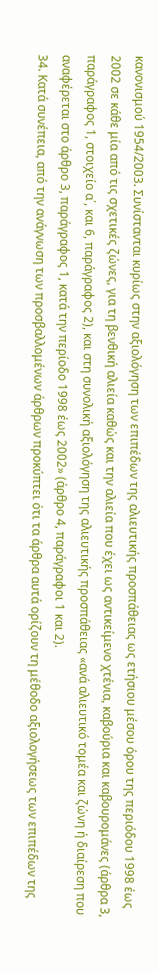κανονισμού 1954/2003. Συνίστανται κυρίως στην αξιολόγηση των επιπέδων της αλιευτικής προσπάθειας ως ετήσιου μέσου όρου της περιόδου 1998 έως 2002 σε κάθε μία από τις σχετικές ζώνες, για τη βενθική αλιεία καθώς και την αλιεία που έχει ως αντικείμενο χτένια, καβούρια και καβουρομάνες (άρθρα 3, παράγραφος 1, στοιχείο α΄, και 6, παράγραφος 2), και στη συνολική αξιολόγηση της αλιευτικής προσπάθειας «ανά αλιευτικό τομέα και ζώνη ή διαίρεση που αναφέρεται στο άρθρο 3, παράγραφος 1, κατά την περίοδο 1998 έως 2002» (άρθρο 4, παράγραφοι 1 και 2).
34. Κατά συνέπεια, από την ανάγνωση των προσβαλλομένων άρθρων προκύπτει ότι τα άρθρα αυτά ορίζουν τη μέθοδο αξιολογήσεως των επιπέδων της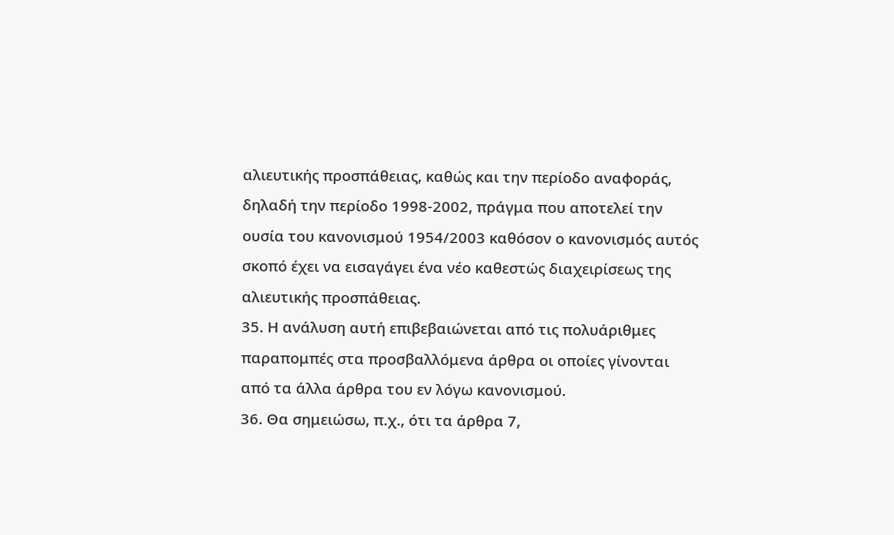αλιευτικής προσπάθειας, καθώς και την περίοδο αναφοράς, δηλαδή την περίοδο 1998-2002, πράγμα που αποτελεί την ουσία του κανονισμού 1954/2003 καθόσον ο κανονισμός αυτός σκοπό έχει να εισαγάγει ένα νέο καθεστώς διαχειρίσεως της αλιευτικής προσπάθειας.
35. Η ανάλυση αυτή επιβεβαιώνεται από τις πολυάριθμες παραπομπές στα προσβαλλόμενα άρθρα οι οποίες γίνονται από τα άλλα άρθρα του εν λόγω κανονισμού.
36. Θα σημειώσω, π.χ., ότι τα άρθρα 7,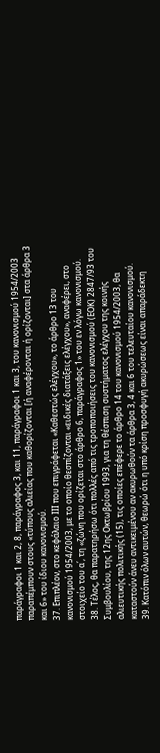παράγραφοι 1 και 2, 8, παράγραφος 3, και 11, παράγραφοι 1 και 3, του κανονισμού 1954/2003 παραπέμπουν στους «τύπους αλιείας που καθορίζονται [ή αναφέρονται ή ορίζονται] στα άρθρα 3 και 6» του ίδιου κανονισμού.
37. Επιπλέον, στο κεφάλαιο ΙΙΙ που επιγράφεται «Καθεστώς ελέγχου», το άρθρο 13 του κανονισμού 1954/2003, με το οποίο θεσπίζονται «ειδικές διατάξεις ελέγχου», αναφέρει, στο στοιχείο του α΄, τη «ζώνη που ορίζεται στο άρθρο 6, παράγραφος 1» του εν λόγω κανονισμού.
38. Τέλος, θα παρατηρήσω ότι πολλές από τις τροποποιήσεις του κανονισμού (ΕΟΚ) 2847/93 του Συμβουλίου, της 12ης Οκτωβρίου 1993, για τη θέσπιση συστήματος ελέγχου της κοινής αλιευτικής πολιτικής (15), τις οποίες επέφερε το άρθρο 14 του κανονισμού 1954/2003, θα καταστούν άνευ αντικειμένου αν ακυρωθούν τα άρθρα 3, 4 και 6 του τελευταίου κανονισμού.
39. Κατόπιν όλων αυτών, θεωρώ ότι η υπό κρίση προσφυγή ακυρώσεως είναι απαράδεκτη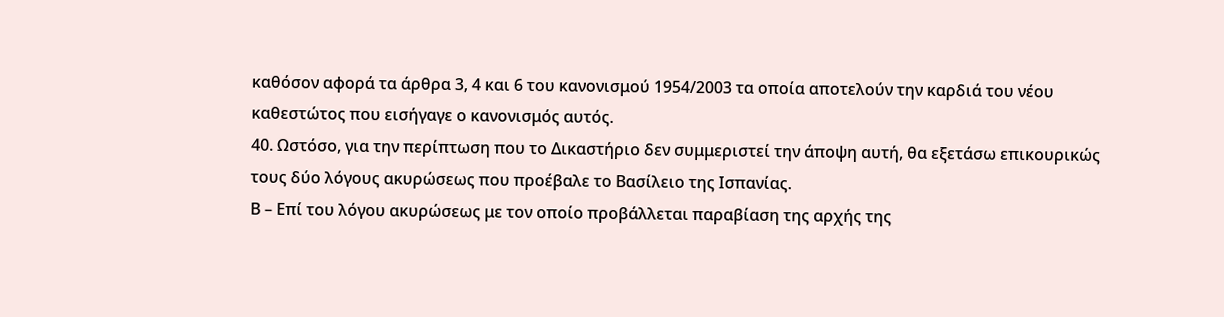καθόσον αφορά τα άρθρα 3, 4 και 6 του κανονισμού 1954/2003 τα οποία αποτελούν την καρδιά του νέου καθεστώτος που εισήγαγε ο κανονισμός αυτός.
40. Ωστόσο, για την περίπτωση που το Δικαστήριο δεν συμμεριστεί την άποψη αυτή, θα εξετάσω επικουρικώς τους δύο λόγους ακυρώσεως που προέβαλε το Βασίλειο της Ισπανίας.
Β – Επί του λόγου ακυρώσεως με τον οποίο προβάλλεται παραβίαση της αρχής της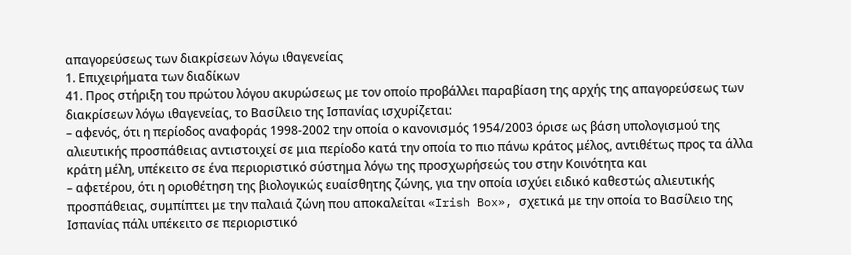απαγορεύσεως των διακρίσεων λόγω ιθαγενείας
1. Επιχειρήματα των διαδίκων
41. Προς στήριξη του πρώτου λόγου ακυρώσεως με τον οποίο προβάλλει παραβίαση της αρχής της απαγορεύσεως των διακρίσεων λόγω ιθαγενείας, το Βασίλειο της Ισπανίας ισχυρίζεται:
– αφενός, ότι η περίοδος αναφοράς 1998-2002 την οποία ο κανονισμός 1954/2003 όρισε ως βάση υπολογισμού της αλιευτικής προσπάθειας αντιστοιχεί σε μια περίοδο κατά την οποία το πιο πάνω κράτος μέλος, αντιθέτως προς τα άλλα κράτη μέλη, υπέκειτο σε ένα περιοριστικό σύστημα λόγω της προσχωρήσεώς του στην Κοινότητα και
– αφετέρου, ότι η οριοθέτηση της βιολογικώς ευαίσθητης ζώνης, για την οποία ισχύει ειδικό καθεστώς αλιευτικής προσπάθειας, συμπίπτει με την παλαιά ζώνη που αποκαλείται «Irish Box», σχετικά με την οποία το Βασίλειο της Ισπανίας πάλι υπέκειτο σε περιοριστικό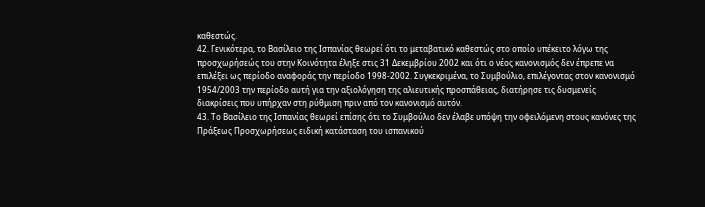καθεστώς.
42. Γενικότερα, το Βασίλειο της Ισπανίας θεωρεί ότι το μεταβατικό καθεστώς στο οποίο υπέκειτο λόγω της προσχωρήσεώς του στην Κοινότητα έληξε στις 31 Δεκεμβρίου 2002 και ότι ο νέος κανονισμός δεν έπρεπε να επιλέξει ως περίοδο αναφοράς την περίοδο 1998-2002. Συγκεκριμένα, το Συμβούλιο, επιλέγοντας στον κανονισμό 1954/2003 την περίοδο αυτή για την αξιολόγηση της αλιευτικής προσπάθειας, διατήρησε τις δυσμενείς διακρίσεις που υπήρχαν στη ρύθμιση πριν από τον κανονισμό αυτόν.
43. Το Βασίλειο της Ισπανίας θεωρεί επίσης ότι το Συμβούλιο δεν έλαβε υπόψη την οφειλόμενη στους κανόνες της Πράξεως Προσχωρήσεως ειδική κατάσταση του ισπανικού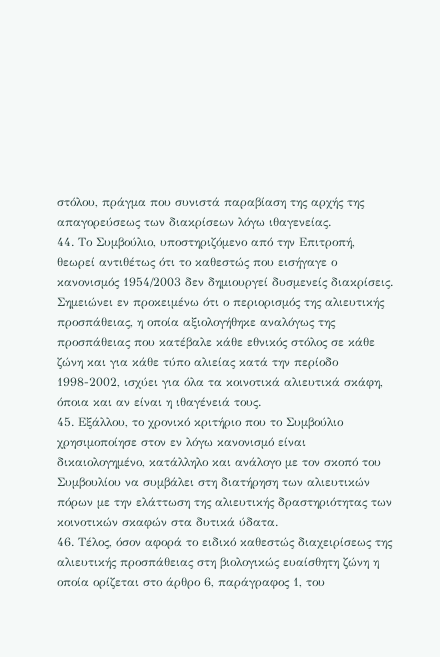στόλου, πράγμα που συνιστά παραβίαση της αρχής της απαγορεύσεως των διακρίσεων λόγω ιθαγενείας.
44. Το Συμβούλιο, υποστηριζόμενο από την Επιτροπή, θεωρεί αντιθέτως ότι το καθεστώς που εισήγαγε ο κανονισμός 1954/2003 δεν δημιουργεί δυσμενείς διακρίσεις. Σημειώνει εν προκειμένω ότι ο περιορισμός της αλιευτικής προσπάθειας, η οποία αξιολογήθηκε αναλόγως της προσπάθειας που κατέβαλε κάθε εθνικός στόλος σε κάθε ζώνη και για κάθε τύπο αλιείας κατά την περίοδο 1998-2002, ισχύει για όλα τα κοινοτικά αλιευτικά σκάφη, όποια και αν είναι η ιθαγένειά τους.
45. Εξάλλου, το χρονικό κριτήριο που το Συμβούλιο χρησιμοποίησε στον εν λόγω κανονισμό είναι δικαιολογημένο, κατάλληλο και ανάλογο με τον σκοπό του Συμβουλίου να συμβάλει στη διατήρηση των αλιευτικών πόρων με την ελάττωση της αλιευτικής δραστηριότητας των κοινοτικών σκαφών στα δυτικά ύδατα.
46. Τέλος, όσον αφορά το ειδικό καθεστώς διαχειρίσεως της αλιευτικής προσπάθειας στη βιολογικώς ευαίσθητη ζώνη η οποία ορίζεται στο άρθρο 6, παράγραφος 1, του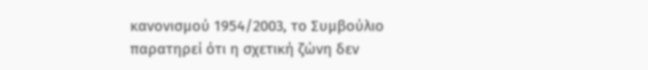κανονισμού 1954/2003, το Συμβούλιο παρατηρεί ότι η σχετική ζώνη δεν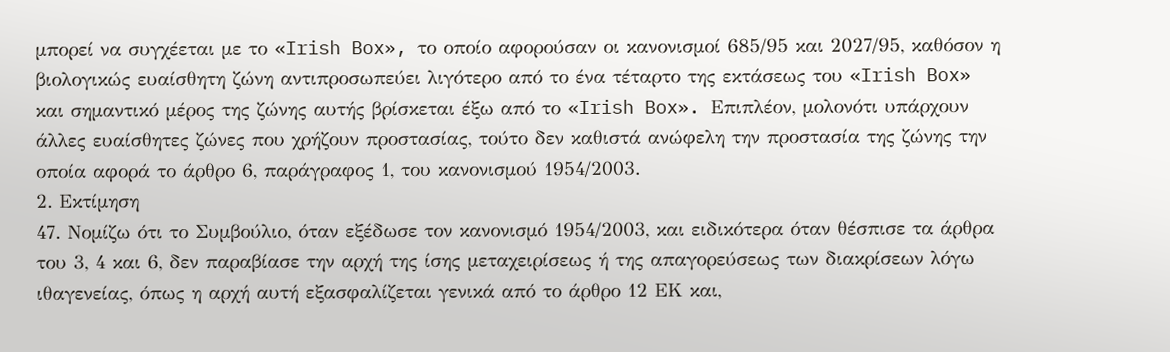μπορεί να συγχέεται με το «Irish Box», το οποίο αφορούσαν οι κανονισμοί 685/95 και 2027/95, καθόσον η βιολογικώς ευαίσθητη ζώνη αντιπροσωπεύει λιγότερο από το ένα τέταρτο της εκτάσεως του «Irish Box» και σημαντικό μέρος της ζώνης αυτής βρίσκεται έξω από το «Irish Box». Επιπλέον, μολονότι υπάρχουν άλλες ευαίσθητες ζώνες που χρήζουν προστασίας, τούτο δεν καθιστά ανώφελη την προστασία της ζώνης την οποία αφορά το άρθρο 6, παράγραφος 1, του κανονισμού 1954/2003.
2. Εκτίμηση
47. Νομίζω ότι το Συμβούλιο, όταν εξέδωσε τον κανονισμό 1954/2003, και ειδικότερα όταν θέσπισε τα άρθρα του 3, 4 και 6, δεν παραβίασε την αρχή της ίσης μεταχειρίσεως ή της απαγορεύσεως των διακρίσεων λόγω ιθαγενείας, όπως η αρχή αυτή εξασφαλίζεται γενικά από το άρθρο 12 ΕΚ και,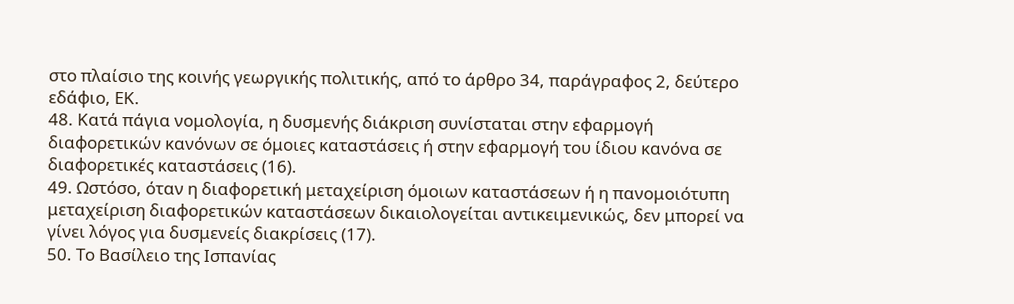στο πλαίσιο της κοινής γεωργικής πολιτικής, από το άρθρο 34, παράγραφος 2, δεύτερο εδάφιο, ΕΚ.
48. Κατά πάγια νομολογία, η δυσμενής διάκριση συνίσταται στην εφαρμογή διαφορετικών κανόνων σε όμοιες καταστάσεις ή στην εφαρμογή του ίδιου κανόνα σε διαφορετικές καταστάσεις (16).
49. Ωστόσο, όταν η διαφορετική μεταχείριση όμοιων καταστάσεων ή η πανομοιότυπη μεταχείριση διαφορετικών καταστάσεων δικαιολογείται αντικειμενικώς, δεν μπορεί να γίνει λόγος για δυσμενείς διακρίσεις (17).
50. Το Βασίλειο της Ισπανίας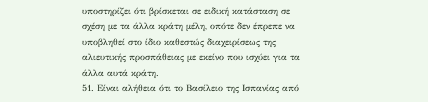υποστηρίζει ότι βρίσκεται σε ειδική κατάσταση σε σχέση με τα άλλα κράτη μέλη, οπότε δεν έπρεπε να υποβληθεί στο ίδιο καθεστώς διαχειρίσεως της αλιευτικής προσπάθειας με εκείνο που ισχύει για τα άλλα αυτά κράτη.
51. Είναι αλήθεια ότι το Βασίλειο της Ισπανίας από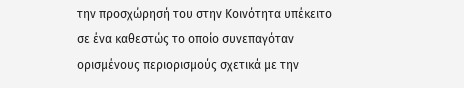την προσχώρησή του στην Κοινότητα υπέκειτο σε ένα καθεστώς το οποίο συνεπαγόταν ορισμένους περιορισμούς σχετικά με την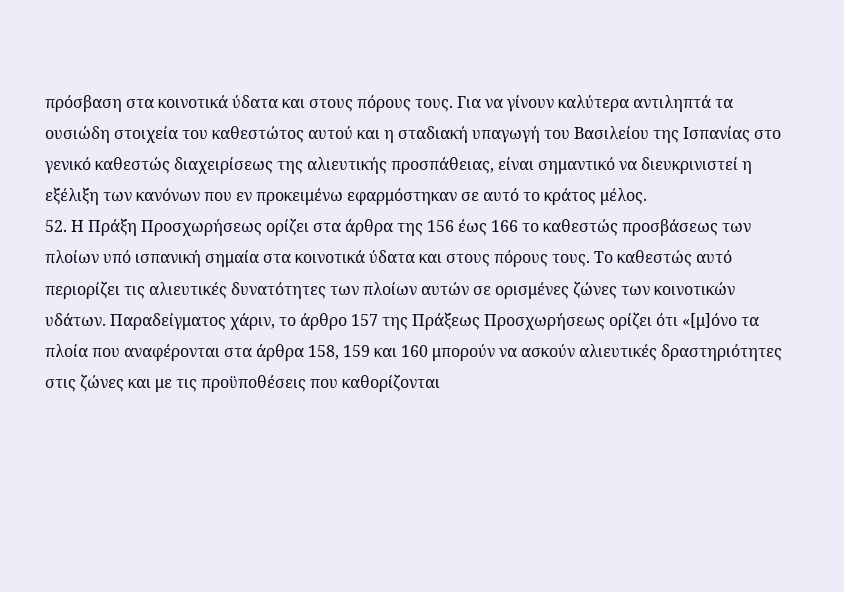πρόσβαση στα κοινοτικά ύδατα και στους πόρους τους. Για να γίνουν καλύτερα αντιληπτά τα ουσιώδη στοιχεία του καθεστώτος αυτού και η σταδιακή υπαγωγή του Βασιλείου της Ισπανίας στο γενικό καθεστώς διαχειρίσεως της αλιευτικής προσπάθειας, είναι σημαντικό να διευκρινιστεί η εξέλιξη των κανόνων που εν προκειμένω εφαρμόστηκαν σε αυτό το κράτος μέλος.
52. Η Πράξη Προσχωρήσεως ορίζει στα άρθρα της 156 έως 166 το καθεστώς προσβάσεως των πλοίων υπό ισπανική σημαία στα κοινοτικά ύδατα και στους πόρους τους. Το καθεστώς αυτό περιορίζει τις αλιευτικές δυνατότητες των πλοίων αυτών σε ορισμένες ζώνες των κοινοτικών υδάτων. Παραδείγματος χάριν, το άρθρο 157 της Πράξεως Προσχωρήσεως ορίζει ότι «[μ]όνο τα πλοία που αναφέρονται στα άρθρα 158, 159 και 160 μπορούν να ασκούν αλιευτικές δραστηριότητες στις ζώνες και με τις προϋποθέσεις που καθορίζονται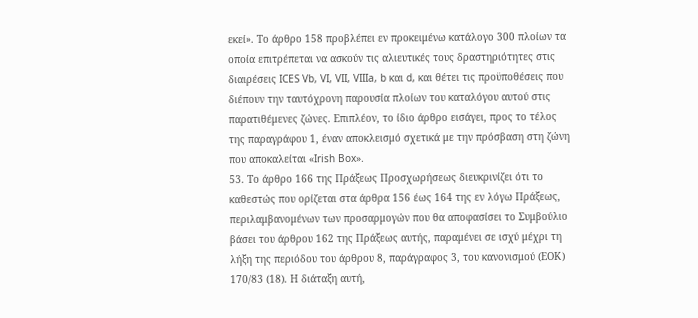εκεί». Το άρθρο 158 προβλέπει εν προκειμένω κατάλογο 300 πλοίων τα οποία επιτρέπεται να ασκούν τις αλιευτικές τους δραστηριότητες στις διαιρέσεις ICES Vb, VI, VII, VIIIa, b και d, και θέτει τις προϋποθέσεις που διέπουν την ταυτόχρονη παρουσία πλοίων του καταλόγου αυτού στις παρατιθέμενες ζώνες. Επιπλέον, το ίδιο άρθρο εισάγει, προς το τέλος της παραγράφου 1, έναν αποκλεισμό σχετικά με την πρόσβαση στη ζώνη που αποκαλείται «Irish Box».
53. Το άρθρο 166 της Πράξεως Προσχωρήσεως διευκρινίζει ότι το καθεστώς που ορίζεται στα άρθρα 156 έως 164 της εν λόγω Πράξεως, περιλαμβανομένων των προσαρμογών που θα αποφασίσει το Συμβούλιο βάσει του άρθρου 162 της Πράξεως αυτής, παραμένει σε ισχύ μέχρι τη λήξη της περιόδου του άρθρου 8, παράγραφος 3, του κανονισμού (ΕΟΚ) 170/83 (18). Η διάταξη αυτή,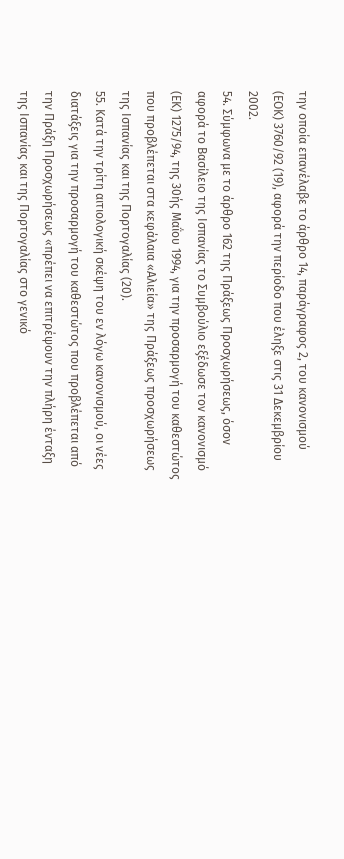την οποία επανέλαβε το άρθρο 14, παράγραφος 2, του κανονισμού (ΕΟΚ) 3760/92 (19), αφορά την περίοδο που έληξε στις 31 Δεκεμβρίου 2002.
54. Σύμφωνα με το άρθρο 162 της Πράξεως Προσχωρήσεως, όσον αφορά το Βασίλειο της Ισπανίας το Συμβούλιο εξέδωσε τον κανονισμό (ΕΚ) 1275/94, της 30ής Μαΐου 1994, για την προσαρμογή του καθεστώτος που προβλέπεται στα κεφάλαια «Αλιεία» της Πράξεως προσχωρήσεως της Ισπανίας και της Πορτογαλίας (20).
55. Κατά την τρίτη αιτιολογική σκέψη του εν λόγω κανονισμού, οι νέες διατάξεις για την προσαρμογή του καθεστώτος που προβλέπεται από την Πράξη Προσχωρήσεως «πρέπει να επιτρέψουν την πλήρη ένταξη της Ισπανίας και της Πορτογαλίας στο γενικό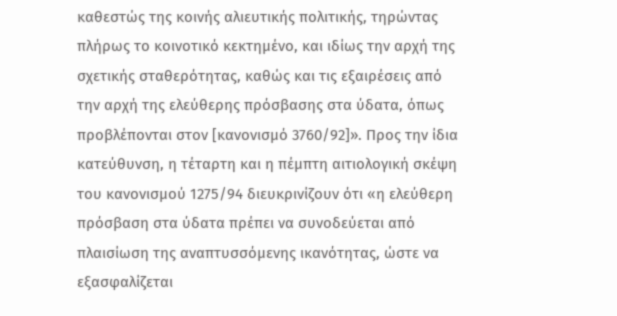καθεστώς της κοινής αλιευτικής πολιτικής, τηρώντας πλήρως το κοινοτικό κεκτημένο, και ιδίως την αρχή της σχετικής σταθερότητας, καθώς και τις εξαιρέσεις από την αρχή της ελεύθερης πρόσβασης στα ύδατα, όπως προβλέπονται στον [κανονισμό 3760/92]». Προς την ίδια κατεύθυνση, η τέταρτη και η πέμπτη αιτιολογική σκέψη του κανονισμού 1275/94 διευκρινίζουν ότι «η ελεύθερη πρόσβαση στα ύδατα πρέπει να συνοδεύεται από πλαισίωση της αναπτυσσόμενης ικανότητας, ώστε να εξασφαλίζεται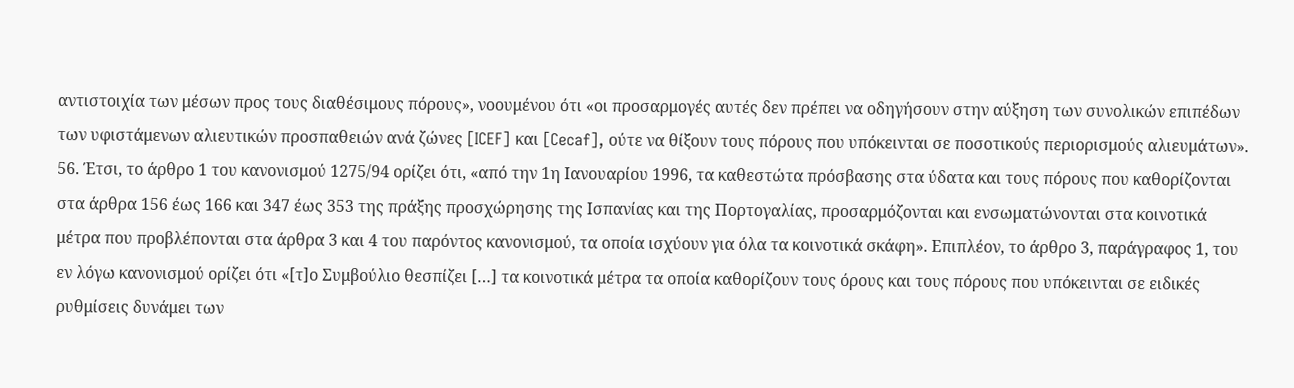αντιστοιχία των μέσων προς τους διαθέσιμους πόρους», νοουμένου ότι «οι προσαρμογές αυτές δεν πρέπει να οδηγήσουν στην αύξηση των συνολικών επιπέδων των υφιστάμενων αλιευτικών προσπαθειών ανά ζώνες [ICEF] και [Cecaf], ούτε να θίξουν τους πόρους που υπόκεινται σε ποσοτικούς περιορισμούς αλιευμάτων».
56. Έτσι, το άρθρο 1 του κανονισμού 1275/94 ορίζει ότι, «από την 1η Ιανουαρίου 1996, τα καθεστώτα πρόσβασης στα ύδατα και τους πόρους που καθορίζονται στα άρθρα 156 έως 166 και 347 έως 353 της πράξης προσχώρησης της Ισπανίας και της Πορτογαλίας, προσαρμόζονται και ενσωματώνονται στα κοινοτικά μέτρα που προβλέπονται στα άρθρα 3 και 4 του παρόντος κανονισμού, τα οποία ισχύουν για όλα τα κοινοτικά σκάφη». Επιπλέον, το άρθρο 3, παράγραφος 1, του εν λόγω κανονισμού ορίζει ότι «[τ]ο Συμβούλιο θεσπίζει […] τα κοινοτικά μέτρα τα οποία καθορίζουν τους όρους και τους πόρους που υπόκεινται σε ειδικές ρυθμίσεις δυνάμει των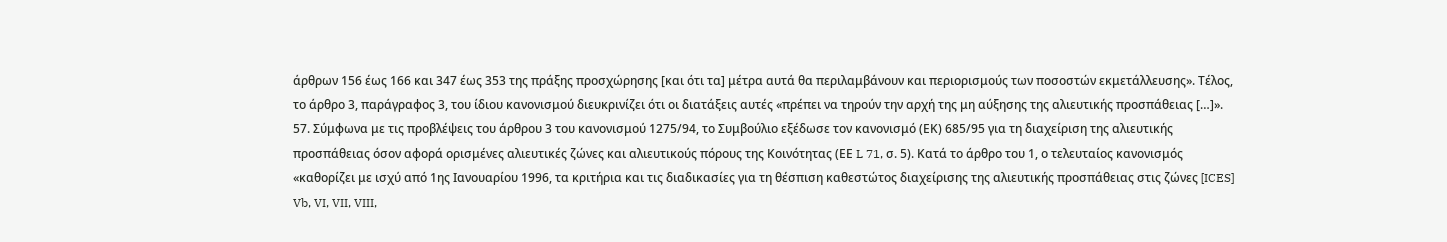άρθρων 156 έως 166 και 347 έως 353 της πράξης προσχώρησης [και ότι τα] μέτρα αυτά θα περιλαμβάνουν και περιορισμούς των ποσοστών εκμετάλλευσης». Τέλος, το άρθρο 3, παράγραφος 3, του ίδιου κανονισμού διευκρινίζει ότι οι διατάξεις αυτές «πρέπει να τηρούν την αρχή της μη αύξησης της αλιευτικής προσπάθειας […]».
57. Σύμφωνα με τις προβλέψεις του άρθρου 3 του κανονισμού 1275/94, το Συμβούλιο εξέδωσε τον κανονισμό (ΕΚ) 685/95 για τη διαχείριση της αλιευτικής προσπάθειας όσον αφορά ορισμένες αλιευτικές ζώνες και αλιευτικούς πόρους της Κοινότητας (ΕΕ L 71, σ. 5). Κατά το άρθρο του 1, ο τελευταίος κανονισμός «καθορίζει με ισχύ από 1ης Ιανουαρίου 1996, τα κριτήρια και τις διαδικασίες για τη θέσπιση καθεστώτος διαχείρισης της αλιευτικής προσπάθειας στις ζώνες [ICES] Vb, VI, VII, VIII,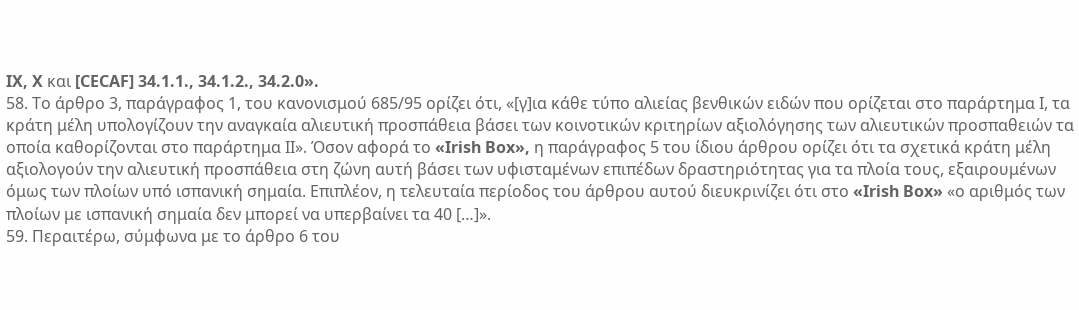IX, X και [CECAF] 34.1.1., 34.1.2., 34.2.0».
58. Το άρθρο 3, παράγραφος 1, του κανονισμού 685/95 ορίζει ότι, «[γ]ια κάθε τύπο αλιείας βενθικών ειδών που ορίζεται στο παράρτημα Ι, τα κράτη μέλη υπολογίζουν την αναγκαία αλιευτική προσπάθεια βάσει των κοινοτικών κριτηρίων αξιολόγησης των αλιευτικών προσπαθειών τα οποία καθορίζονται στο παράρτημα ΙΙ». Όσον αφορά το «Irish Box», η παράγραφος 5 του ίδιου άρθρου ορίζει ότι τα σχετικά κράτη μέλη αξιολογούν την αλιευτική προσπάθεια στη ζώνη αυτή βάσει των υφισταμένων επιπέδων δραστηριότητας για τα πλοία τους, εξαιρουμένων όμως των πλοίων υπό ισπανική σημαία. Επιπλέον, η τελευταία περίοδος του άρθρου αυτού διευκρινίζει ότι στο «Irish Box» «ο αριθμός των πλοίων με ισπανική σημαία δεν μπορεί να υπερβαίνει τα 40 […]».
59. Περαιτέρω, σύμφωνα με το άρθρο 6 του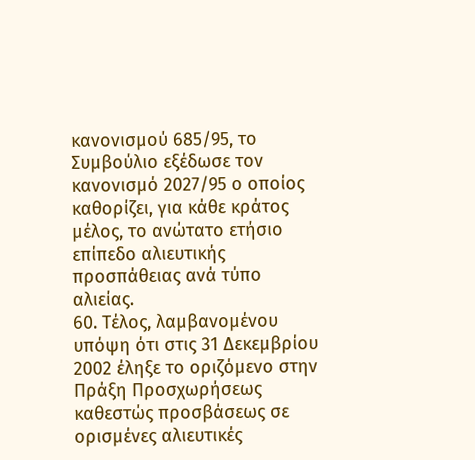κανονισμού 685/95, το Συμβούλιο εξέδωσε τον κανονισμό 2027/95 ο οποίος καθορίζει, για κάθε κράτος μέλος, το ανώτατο ετήσιο επίπεδο αλιευτικής προσπάθειας ανά τύπο αλιείας.
60. Τέλος, λαμβανομένου υπόψη ότι στις 31 Δεκεμβρίου 2002 έληξε το οριζόμενο στην Πράξη Προσχωρήσεως καθεστώς προσβάσεως σε ορισμένες αλιευτικές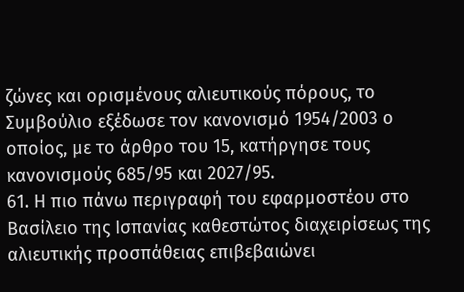ζώνες και ορισμένους αλιευτικούς πόρους, το Συμβούλιο εξέδωσε τον κανονισμό 1954/2003 ο οποίος, με το άρθρο του 15, κατήργησε τους κανονισμούς 685/95 και 2027/95.
61. Η πιο πάνω περιγραφή του εφαρμοστέου στο Βασίλειο της Ισπανίας καθεστώτος διαχειρίσεως της αλιευτικής προσπάθειας επιβεβαιώνει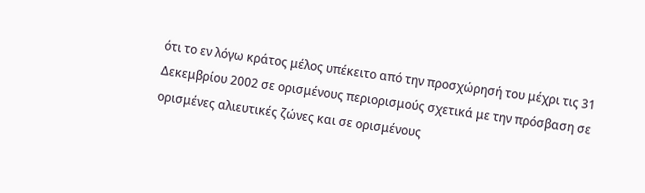ότι το εν λόγω κράτος μέλος υπέκειτο από την προσχώρησή του μέχρι τις 31 Δεκεμβρίου 2002 σε ορισμένους περιορισμούς σχετικά με την πρόσβαση σε ορισμένες αλιευτικές ζώνες και σε ορισμένους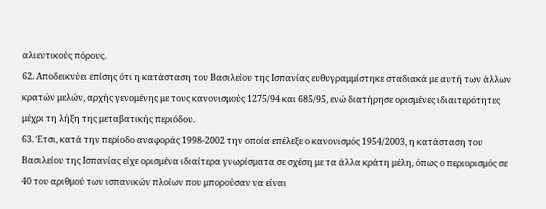αλιευτικούς πόρους.
62. Αποδεικνύει επίσης ότι η κατάσταση του Βασιλείου της Ισπανίας ευθυγραμμίστηκε σταδιακά με αυτή των άλλων κρατών μελών, αρχής γενομένης με τους κανονισμούς 1275/94 και 685/95, ενώ διατήρησε ορισμένες ιδιαιτερότητες μέχρι τη λήξη της μεταβατικής περιόδου.
63. Έτσι, κατά την περίοδο αναφοράς 1998-2002 την οποία επέλεξε ο κανονισμός 1954/2003, η κατάσταση του Βασιλείου της Ισπανίας είχε ορισμένα ιδιαίτερα γνωρίσματα σε σχέση με τα άλλα κράτη μέλη, όπως ο περιορισμός σε 40 του αριθμού των ισπανικών πλοίων που μπορούσαν να είναι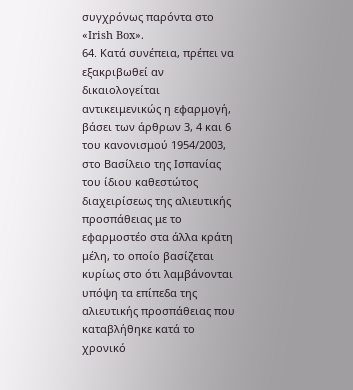συγχρόνως παρόντα στο «Irish Box».
64. Κατά συνέπεια, πρέπει να εξακριβωθεί αν δικαιολογείται αντικειμενικώς η εφαρμογή, βάσει των άρθρων 3, 4 και 6 του κανονισμού 1954/2003, στο Βασίλειο της Ισπανίας του ίδιου καθεστώτος διαχειρίσεως της αλιευτικής προσπάθειας με το εφαρμοστέο στα άλλα κράτη μέλη, το οποίο βασίζεται κυρίως στο ότι λαμβάνονται υπόψη τα επίπεδα της αλιευτικής προσπάθειας που καταβλήθηκε κατά το χρονικό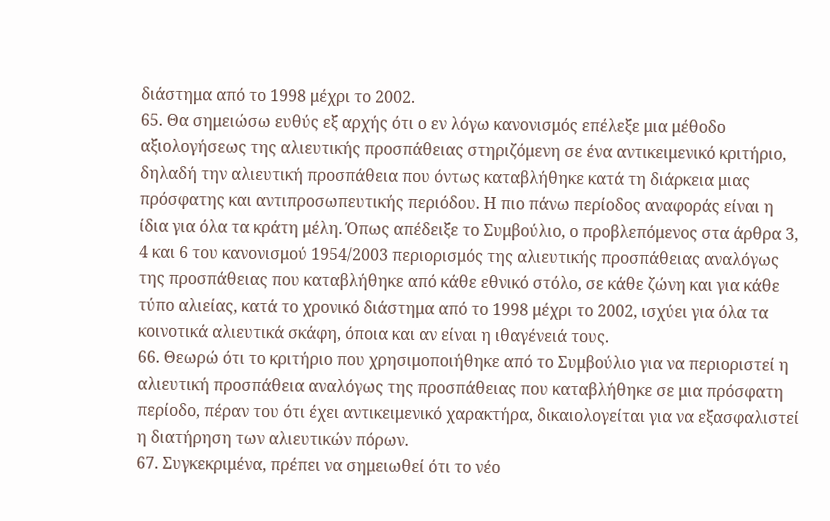διάστημα από το 1998 μέχρι το 2002.
65. Θα σημειώσω ευθύς εξ αρχής ότι ο εν λόγω κανονισμός επέλεξε μια μέθοδο αξιολογήσεως της αλιευτικής προσπάθειας στηριζόμενη σε ένα αντικειμενικό κριτήριο, δηλαδή την αλιευτική προσπάθεια που όντως καταβλήθηκε κατά τη διάρκεια μιας πρόσφατης και αντιπροσωπευτικής περιόδου. Η πιο πάνω περίοδος αναφοράς είναι η ίδια για όλα τα κράτη μέλη. Όπως απέδειξε το Συμβούλιο, ο προβλεπόμενος στα άρθρα 3, 4 και 6 του κανονισμού 1954/2003 περιορισμός της αλιευτικής προσπάθειας αναλόγως της προσπάθειας που καταβλήθηκε από κάθε εθνικό στόλο, σε κάθε ζώνη και για κάθε τύπο αλιείας, κατά το χρονικό διάστημα από το 1998 μέχρι το 2002, ισχύει για όλα τα κοινοτικά αλιευτικά σκάφη, όποια και αν είναι η ιθαγένειά τους.
66. Θεωρώ ότι το κριτήριο που χρησιμοποιήθηκε από το Συμβούλιο για να περιοριστεί η αλιευτική προσπάθεια αναλόγως της προσπάθειας που καταβλήθηκε σε μια πρόσφατη περίοδο, πέραν του ότι έχει αντικειμενικό χαρακτήρα, δικαιολογείται για να εξασφαλιστεί η διατήρηση των αλιευτικών πόρων.
67. Συγκεκριμένα, πρέπει να σημειωθεί ότι το νέο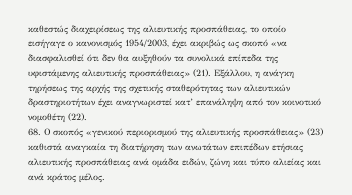καθεστώς διαχειρίσεως της αλιευτικής προσπάθειας, το οποίο εισήγαγε ο κανονισμός 1954/2003, έχει ακριβώς ως σκοπό «να διασφαλισθεί ότι δεν θα αυξηθούν τα συνολικά επίπεδα της υφιστάμενης αλιευτικής προσπάθειας» (21). Εξάλλου, η ανάγκη τηρήσεως της αρχής της σχετικής σταθερότητας των αλιευτικών δραστηριοτήτων έχει αναγνωριστεί κατ’ επανάληψη από τον κοινοτικό νομοθέτη (22).
68. Ο σκοπός «γενικού περιορισμού της αλιευτικής προσπάθειας» (23) καθιστά αναγκαία τη διατήρηση των ανωτάτων επιπέδων ετήσιας αλιευτικής προσπάθειας ανά ομάδα ειδών, ζώνη και τύπο αλιείας και ανά κράτος μέλος.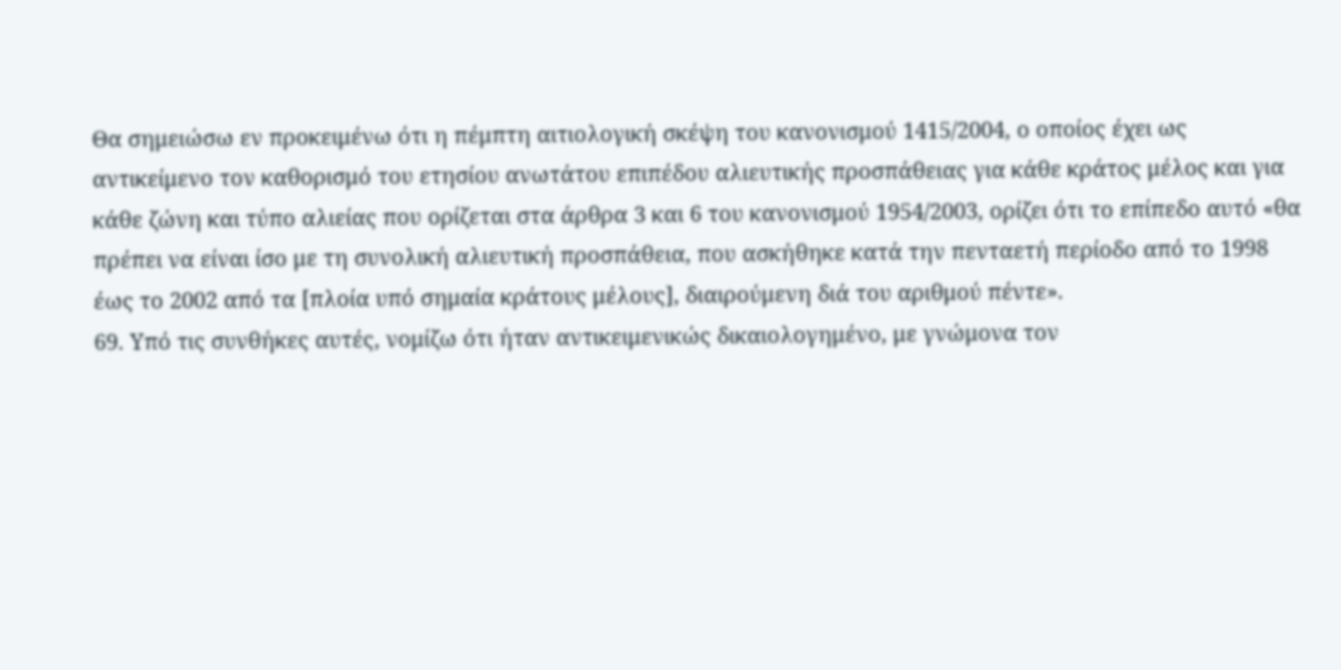Θα σημειώσω εν προκειμένω ότι η πέμπτη αιτιολογική σκέψη του κανονισμού 1415/2004, ο οποίος έχει ως αντικείμενο τον καθορισμό του ετησίου ανωτάτου επιπέδου αλιευτικής προσπάθειας για κάθε κράτος μέλος και για κάθε ζώνη και τύπο αλιείας που ορίζεται στα άρθρα 3 και 6 του κανονισμού 1954/2003, ορίζει ότι το επίπεδο αυτό «θα πρέπει να είναι ίσο με τη συνολική αλιευτική προσπάθεια, που ασκήθηκε κατά την πενταετή περίοδο από το 1998 έως το 2002 από τα [πλοία υπό σημαία κράτους μέλους], διαιρούμενη διά του αριθμού πέντε».
69. Υπό τις συνθήκες αυτές, νομίζω ότι ήταν αντικειμενικώς δικαιολογημένο, με γνώμονα τον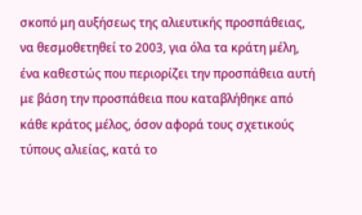σκοπό μη αυξήσεως της αλιευτικής προσπάθειας, να θεσμοθετηθεί το 2003, για όλα τα κράτη μέλη, ένα καθεστώς που περιορίζει την προσπάθεια αυτή με βάση την προσπάθεια που καταβλήθηκε από κάθε κράτος μέλος, όσον αφορά τους σχετικούς τύπους αλιείας, κατά το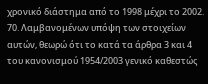χρονικό διάστημα από το 1998 μέχρι το 2002.
70. Λαμβανομένων υπόψη των στοιχείων αυτών, θεωρώ ότι το κατά τα άρθρα 3 και 4 του κανονισμού 1954/2003 γενικό καθεστώς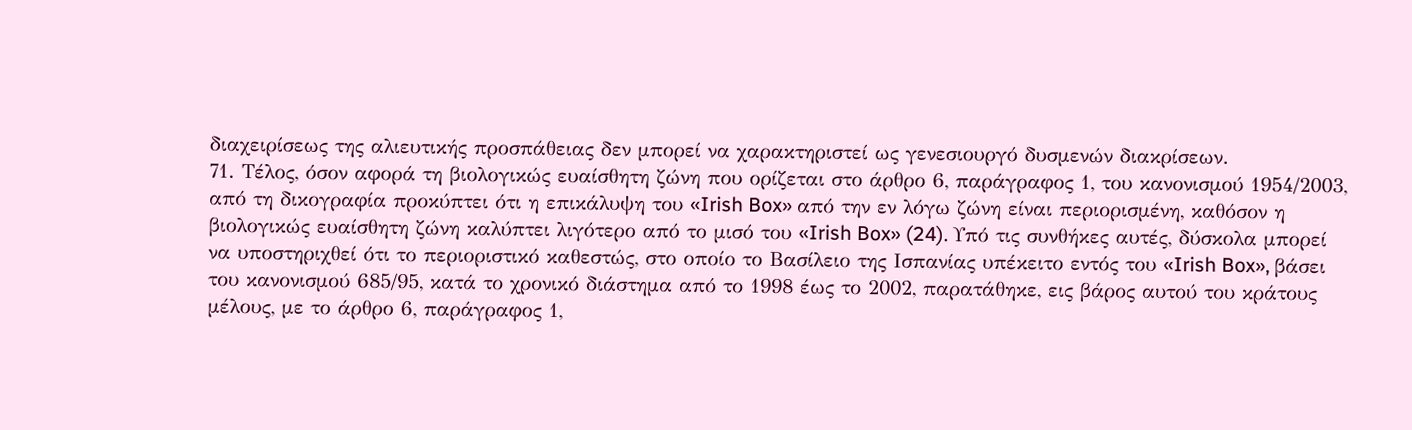διαχειρίσεως της αλιευτικής προσπάθειας δεν μπορεί να χαρακτηριστεί ως γενεσιουργό δυσμενών διακρίσεων.
71. Τέλος, όσον αφορά τη βιολογικώς ευαίσθητη ζώνη που ορίζεται στο άρθρο 6, παράγραφος 1, του κανονισμού 1954/2003, από τη δικογραφία προκύπτει ότι η επικάλυψη του «Irish Box» από την εν λόγω ζώνη είναι περιορισμένη, καθόσον η βιολογικώς ευαίσθητη ζώνη καλύπτει λιγότερο από το μισό του «Irish Box» (24). Υπό τις συνθήκες αυτές, δύσκολα μπορεί να υποστηριχθεί ότι το περιοριστικό καθεστώς, στο οποίο το Βασίλειο της Ισπανίας υπέκειτο εντός του «Irish Box», βάσει του κανονισμού 685/95, κατά το χρονικό διάστημα από το 1998 έως το 2002, παρατάθηκε, εις βάρος αυτού του κράτους μέλους, με το άρθρο 6, παράγραφος 1,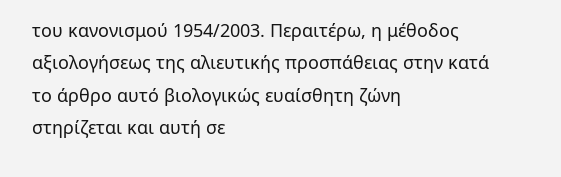του κανονισμού 1954/2003. Περαιτέρω, η μέθοδος αξιολογήσεως της αλιευτικής προσπάθειας στην κατά το άρθρο αυτό βιολογικώς ευαίσθητη ζώνη στηρίζεται και αυτή σε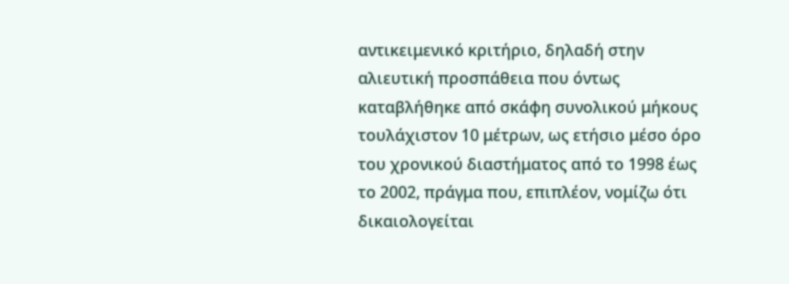αντικειμενικό κριτήριο, δηλαδή στην αλιευτική προσπάθεια που όντως καταβλήθηκε από σκάφη συνολικού μήκους τουλάχιστον 10 μέτρων, ως ετήσιο μέσο όρο του χρονικού διαστήματος από το 1998 έως το 2002, πράγμα που, επιπλέον, νομίζω ότι δικαιολογείται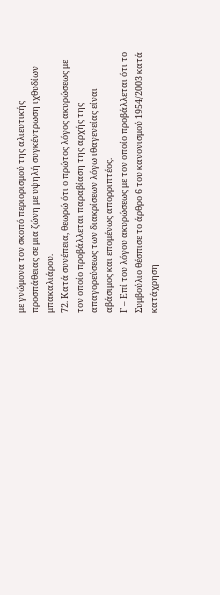με γνώμονα τον σκοπό περιορισμού της αλιευτικής προσπάθειας σε μια ζώνη με υψηλή συγκέντρωση ιχθυδίων μπακαλιάρου.
72. Κατά συνέπεια, θεωρώ ότι ο πρώτος λόγος ακυρώσεως με τον οποίο προβάλλεται παραβίαση της αρχής της απαγορεύσεως των διακρίσεων λόγω ιθαγενείας είναι αβάσιμος και επομένως απορριπτέος.
Γ – Επί του λόγου ακυρώσεως με τον οποίο προβάλλεται ότι το Συμβούλιο θέσπισε το άρθρο 6 του κανονισμού 1954/2003 κατά κατάχρηση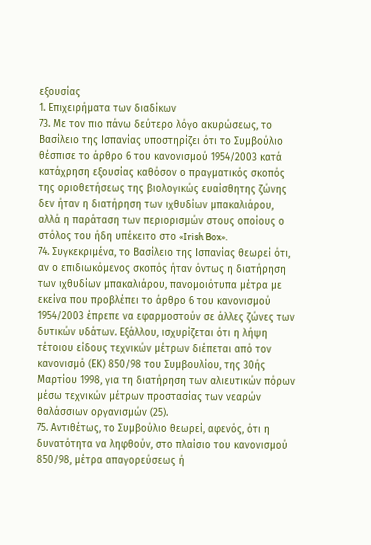εξουσίας
1. Επιχειρήματα των διαδίκων
73. Με τον πιο πάνω δεύτερο λόγο ακυρώσεως, το Βασίλειο της Ισπανίας υποστηρίζει ότι το Συμβούλιο θέσπισε το άρθρο 6 του κανονισμού 1954/2003 κατά κατάχρηση εξουσίας καθόσον ο πραγματικός σκοπός της οριοθετήσεως της βιολογικώς ευαίσθητης ζώνης δεν ήταν η διατήρηση των ιχθυδίων μπακαλιάρου, αλλά η παράταση των περιορισμών στους οποίους ο στόλος του ήδη υπέκειτο στο «Irish Box».
74. Συγκεκριμένα, το Βασίλειο της Ισπανίας θεωρεί ότι, αν ο επιδιωκόμενος σκοπός ήταν όντως η διατήρηση των ιχθυδίων μπακαλιάρου, πανομοιότυπα μέτρα με εκείνα που προβλέπει το άρθρο 6 του κανονισμού 1954/2003 έπρεπε να εφαρμοστούν σε άλλες ζώνες των δυτικών υδάτων. Εξάλλου, ισχυρίζεται ότι η λήψη τέτοιου είδους τεχνικών μέτρων διέπεται από τον κανονισμό (ΕΚ) 850/98 του Συμβουλίου, της 30ής Μαρτίου 1998, για τη διατήρηση των αλιευτικών πόρων μέσω τεχνικών μέτρων προστασίας των νεαρών θαλάσσιων οργανισμών (25).
75. Αντιθέτως, το Συμβούλιο θεωρεί, αφενός, ότι η δυνατότητα να ληφθούν, στο πλαίσιο του κανονισμού 850/98, μέτρα απαγορεύσεως ή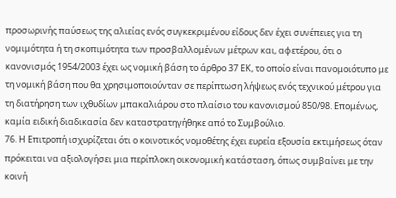προσωρινής παύσεως της αλιείας ενός συγκεκριμένου είδους δεν έχει συνέπειες για τη νομιμότητα ή τη σκοπιμότητα των προσβαλλομένων μέτρων και, αφετέρου, ότι ο κανονισμός 1954/2003 έχει ως νομική βάση το άρθρο 37 ΕΚ, το οποίο είναι πανομοιότυπο με τη νομική βάση που θα χρησιμοποιούνταν σε περίπτωση λήψεως ενός τεχνικού μέτρου για τη διατήρηση των ιχθυδίων μπακαλιάρου στο πλαίσιο του κανονισμού 850/98. Επομένως, καμία ειδική διαδικασία δεν καταστρατηγήθηκε από το Συμβούλιο.
76. Η Επιτροπή ισχυρίζεται ότι ο κοινοτικός νομοθέτης έχει ευρεία εξουσία εκτιμήσεως όταν πρόκειται να αξιολογήσει μια περίπλοκη οικονομική κατάσταση, όπως συμβαίνει με την κοινή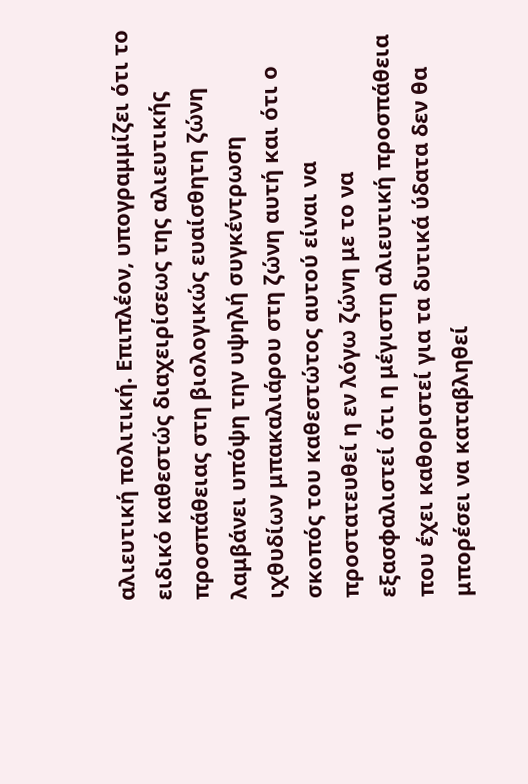αλιευτική πολιτική. Επιπλέον, υπογραμμίζει ότι το ειδικό καθεστώς διαχειρίσεως της αλιευτικής προσπάθειας στη βιολογικώς ευαίσθητη ζώνη λαμβάνει υπόψη την υψηλή συγκέντρωση ιχθυδίων μπακαλιάρου στη ζώνη αυτή και ότι ο σκοπός του καθεστώτος αυτού είναι να προστατευθεί η εν λόγω ζώνη με το να εξασφαλιστεί ότι η μέγιστη αλιευτική προσπάθεια που έχει καθοριστεί για τα δυτικά ύδατα δεν θα μπορέσει να καταβληθεί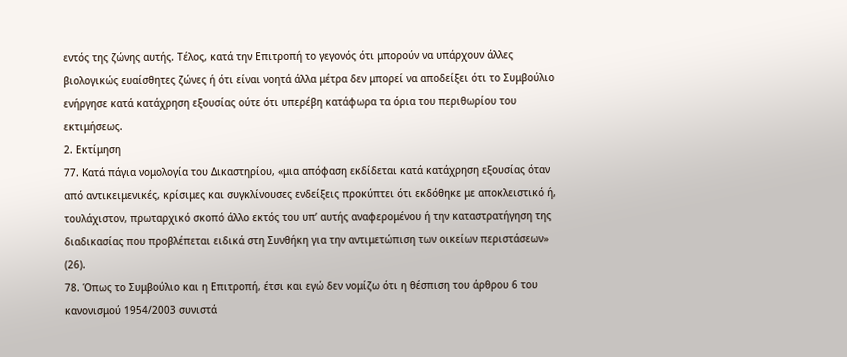εντός της ζώνης αυτής. Τέλος, κατά την Επιτροπή το γεγονός ότι μπορούν να υπάρχουν άλλες βιολογικώς ευαίσθητες ζώνες ή ότι είναι νοητά άλλα μέτρα δεν μπορεί να αποδείξει ότι το Συμβούλιο ενήργησε κατά κατάχρηση εξουσίας ούτε ότι υπερέβη κατάφωρα τα όρια του περιθωρίου του εκτιμήσεως.
2. Εκτίμηση
77. Κατά πάγια νομολογία του Δικαστηρίου, «μια απόφαση εκδίδεται κατά κατάχρηση εξουσίας όταν από αντικειμενικές, κρίσιμες και συγκλίνουσες ενδείξεις προκύπτει ότι εκδόθηκε με αποκλειστικό ή, τουλάχιστον, πρωταρχικό σκοπό άλλο εκτός του υπ’ αυτής αναφερομένου ή την καταστρατήγηση της διαδικασίας που προβλέπεται ειδικά στη Συνθήκη για την αντιμετώπιση των οικείων περιστάσεων» (26).
78. Όπως το Συμβούλιο και η Επιτροπή, έτσι και εγώ δεν νομίζω ότι η θέσπιση του άρθρου 6 του κανονισμού 1954/2003 συνιστά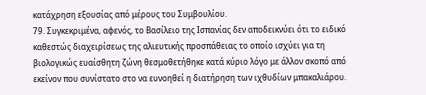κατάχρηση εξουσίας από μέρους του Συμβουλίου.
79. Συγκεκριμένα, αφενός, το Βασίλειο της Ισπανίας δεν αποδεικνύει ότι το ειδικό καθεστώς διαχειρίσεως της αλιευτικής προσπάθειας το οποίο ισχύει για τη βιολογικώς ευαίσθητη ζώνη θεσμοθετήθηκε κατά κύριο λόγο με άλλον σκοπό από εκείνον που συνίστατο στο να ευνοηθεί η διατήρηση των ιχθυδίων μπακαλιάρου.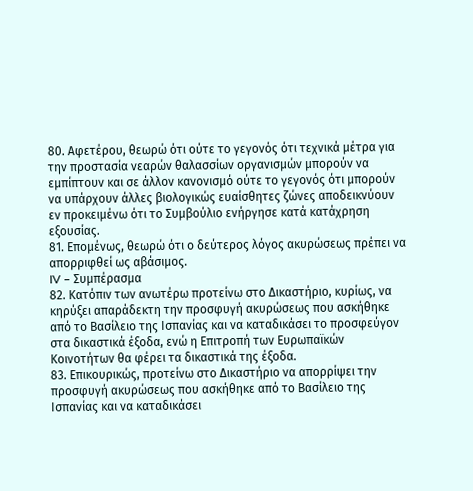80. Αφετέρου, θεωρώ ότι ούτε το γεγονός ότι τεχνικά μέτρα για την προστασία νεαρών θαλασσίων οργανισμών μπορούν να εμπίπτουν και σε άλλον κανονισμό ούτε το γεγονός ότι μπορούν να υπάρχουν άλλες βιολογικώς ευαίσθητες ζώνες αποδεικνύουν εν προκειμένω ότι το Συμβούλιο ενήργησε κατά κατάχρηση εξουσίας.
81. Επομένως, θεωρώ ότι ο δεύτερος λόγος ακυρώσεως πρέπει να απορριφθεί ως αβάσιμος.
IV – Συμπέρασμα
82. Κατόπιν των ανωτέρω προτείνω στο Δικαστήριο, κυρίως, να κηρύξει απαράδεκτη την προσφυγή ακυρώσεως που ασκήθηκε από το Βασίλειο της Ισπανίας και να καταδικάσει το προσφεύγον στα δικαστικά έξοδα, ενώ η Επιτροπή των Ευρωπαϊκών Κοινοτήτων θα φέρει τα δικαστικά της έξοδα.
83. Επικουρικώς, προτείνω στο Δικαστήριο να απορρίψει την προσφυγή ακυρώσεως που ασκήθηκε από το Βασίλειο της Ισπανίας και να καταδικάσει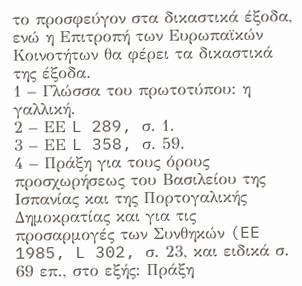το προσφεύγον στα δικαστικά έξοδα, ενώ η Επιτροπή των Ευρωπαϊκών Κοινοτήτων θα φέρει τα δικαστικά της έξοδα.
1 – Γλώσσα του πρωτοτύπου: η γαλλική.
2 – ΕΕ L 289, σ. 1.
3 – ΕΕ L 358, σ. 59.
4 – Πράξη για τους όρους προσχωρήσεως του Βασιλείου της Ισπανίας και της Πορτογαλικής Δημοκρατίας και για τις προσαρμογές των Συνθηκών (EE 1985, L 302, σ. 23, και ειδικά σ. 69 επ., στο εξής: Πράξη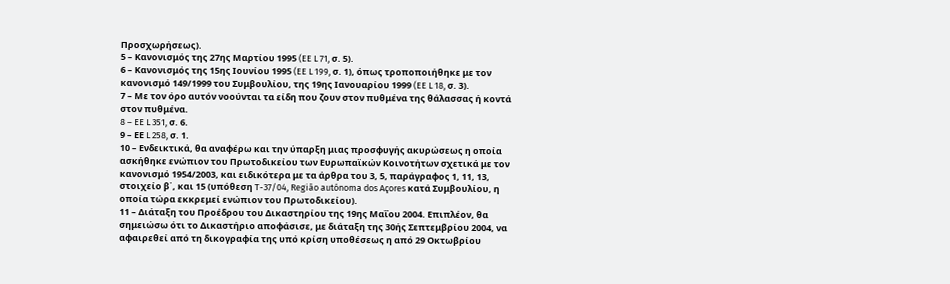Προσχωρήσεως).
5 – Κανονισμός της 27ης Μαρτίου 1995 (EE L 71, σ. 5).
6 – Κανονισμός της 15ης Ιουνίου 1995 (EE L 199, σ. 1), όπως τροποποιήθηκε με τον κανονισμό 149/1999 του Συμβουλίου, της 19ης Ιανουαρίου 1999 (EE L 18, σ. 3).
7 – Με τον όρο αυτόν νοούνται τα είδη που ζουν στον πυθμένα της θάλασσας ή κοντά στον πυθμένα.
8 – EE L 351, σ. 6.
9 – ΕΕ L 258, σ. 1.
10 – Ενδεικτικά, θα αναφέρω και την ύπαρξη μιας προσφυγής ακυρώσεως η οποία ασκήθηκε ενώπιον του Πρωτοδικείου των Ευρωπαϊκών Κοινοτήτων σχετικά με τον κανονισμό 1954/2003, και ειδικότερα με τα άρθρα του 3, 5, παράγραφος 1, 11, 13, στοιχείο β΄, και 15 (υπόθεση T-37/04, Região autónoma dos Açores κατά Συμβουλίου, η οποία τώρα εκκρεμεί ενώπιον του Πρωτοδικείου).
11 – Διάταξη του Προέδρου του Δικαστηρίου της 19ης Μαΐου 2004. Επιπλέον, θα σημειώσω ότι το Δικαστήριο αποφάσισε, με διάταξη της 30ής Σεπτεμβρίου 2004, να αφαιρεθεί από τη δικογραφία της υπό κρίση υποθέσεως η από 29 Οκτωβρίου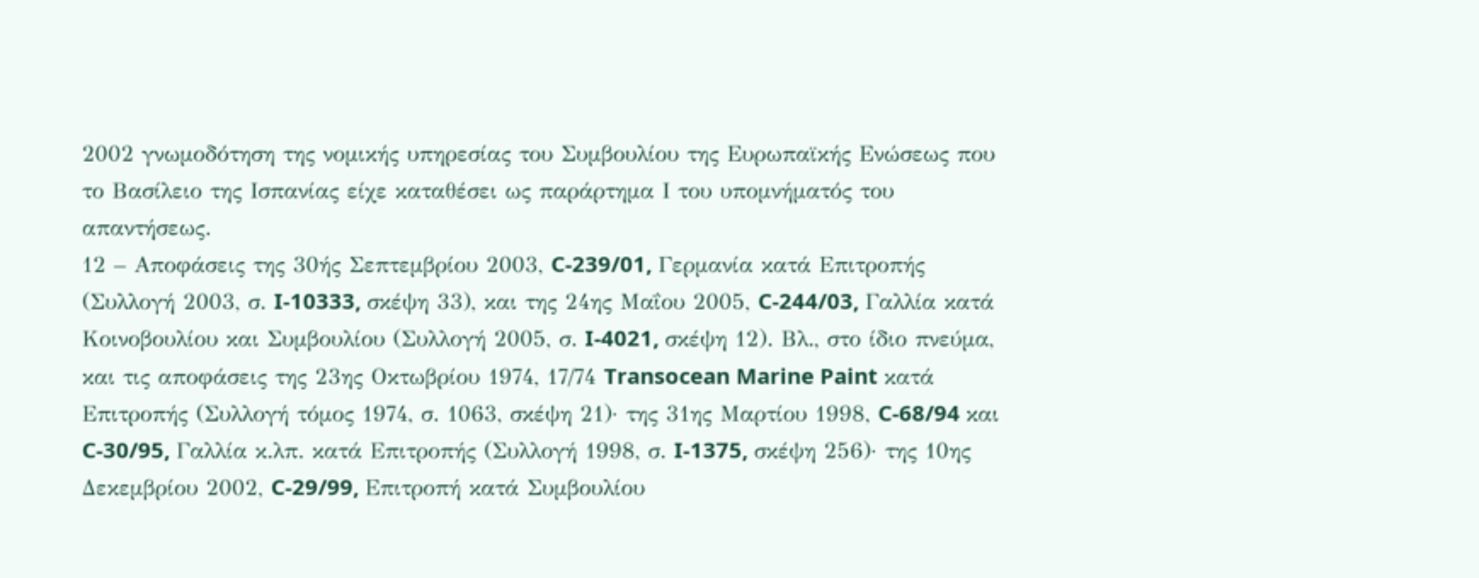2002 γνωμοδότηση της νομικής υπηρεσίας του Συμβουλίου της Ευρωπαϊκής Ενώσεως που το Βασίλειο της Ισπανίας είχε καταθέσει ως παράρτημα Ι του υπομνήματός του απαντήσεως.
12 – Αποφάσεις της 30ής Σεπτεμβρίου 2003, C-239/01, Γερμανία κατά Επιτροπής (Συλλογή 2003, σ. I-10333, σκέψη 33), και της 24ης Μαΐου 2005, C-244/03, Γαλλία κατά Κοινοβουλίου και Συμβουλίου (Συλλογή 2005, σ. I-4021, σκέψη 12). Βλ., στο ίδιο πνεύμα, και τις αποφάσεις της 23ης Οκτωβρίου 1974, 17/74 Transocean Marine Paint κατά Επιτροπής (Συλλογή τόμος 1974, σ. 1063, σκέψη 21)· της 31ης Μαρτίου 1998, C-68/94 και C-30/95, Γαλλία κ.λπ. κατά Επιτροπής (Συλλογή 1998, σ. I-1375, σκέψη 256)· της 10ης Δεκεμβρίου 2002, C-29/99, Επιτροπή κατά Συμβουλίου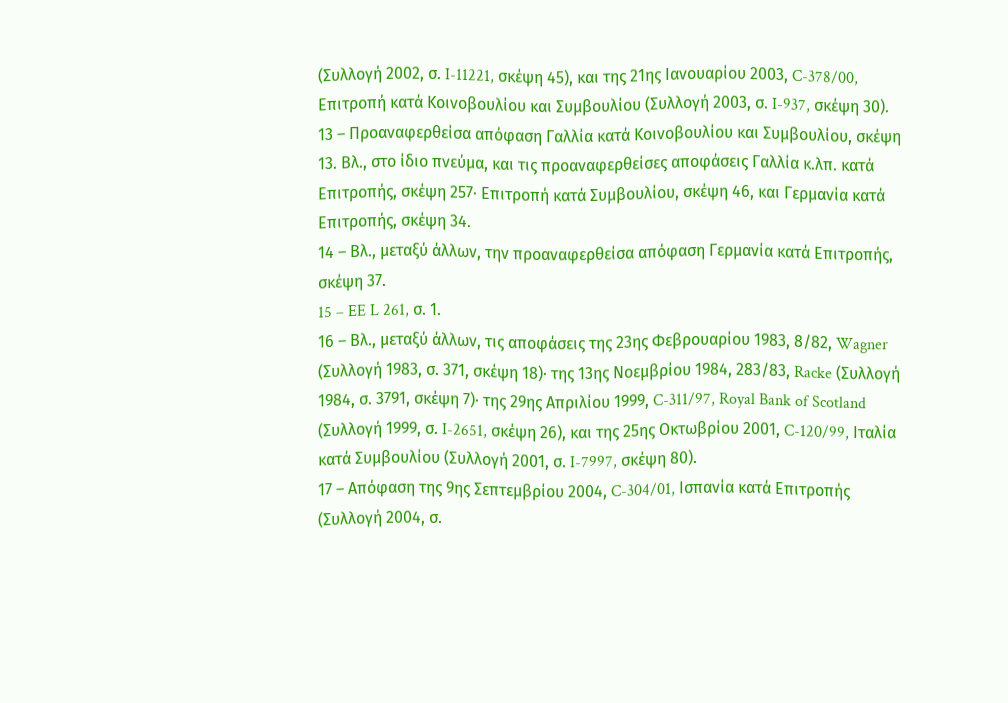(Συλλογή 2002, σ. I-11221, σκέψη 45), και της 21ης Ιανουαρίου 2003, C-378/00, Επιτροπή κατά Κοινοβουλίου και Συμβουλίου (Συλλογή 2003, σ. I-937, σκέψη 30).
13 – Προαναφερθείσα απόφαση Γαλλία κατά Κοινοβουλίου και Συμβουλίου, σκέψη 13. Βλ., στο ίδιο πνεύμα, και τις προαναφερθείσες αποφάσεις Γαλλία κ.λπ. κατά Επιτροπής, σκέψη 257· Επιτροπή κατά Συμβουλίου, σκέψη 46, και Γερμανία κατά Επιτροπής, σκέψη 34.
14 – Βλ., μεταξύ άλλων, την προαναφερθείσα απόφαση Γερμανία κατά Επιτροπής, σκέψη 37.
15 – EE L 261, σ. 1.
16 – Βλ., μεταξύ άλλων, τις αποφάσεις της 23ης Φεβρουαρίου 1983, 8/82, Wagner (Συλλογή 1983, σ. 371, σκέψη 18)· της 13ης Νοεμβρίου 1984, 283/83, Racke (Συλλογή 1984, σ. 3791, σκέψη 7)· της 29ης Απριλίου 1999, C-311/97, Royal Bank of Scotland (Συλλογή 1999, σ. I-2651, σκέψη 26), και της 25ης Οκτωβρίου 2001, C-120/99, Ιταλία κατά Συμβουλίου (Συλλογή 2001, σ. I-7997, σκέψη 80).
17 – Απόφαση της 9ης Σεπτεμβρίου 2004, C-304/01, Ισπανία κατά Επιτροπής (Συλλογή 2004, σ.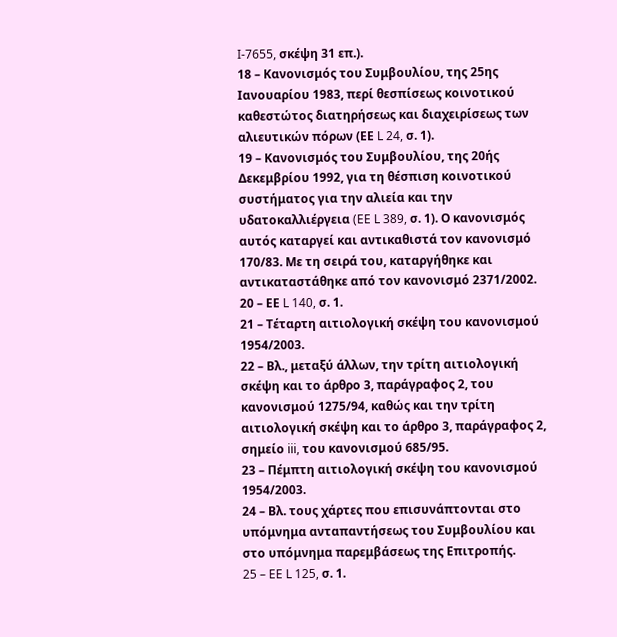I-7655, σκέψη 31 επ.).
18 – Κανονισμός του Συμβουλίου, της 25ης Ιανουαρίου 1983, περί θεσπίσεως κοινοτικού καθεστώτος διατηρήσεως και διαχειρίσεως των αλιευτικών πόρων (ΕΕ L 24, σ. 1).
19 – Κανονισμός του Συμβουλίου, της 20ής Δεκεμβρίου 1992, για τη θέσπιση κοινοτικού συστήματος για την αλιεία και την υδατοκαλλιέργεια (EE L 389, σ. 1). Ο κανονισμός αυτός καταργεί και αντικαθιστά τον κανονισμό 170/83. Με τη σειρά του, καταργήθηκε και αντικαταστάθηκε από τον κανονισμό 2371/2002.
20 – ΕΕ L 140, σ. 1.
21 – Τέταρτη αιτιολογική σκέψη του κανονισμού 1954/2003.
22 – Βλ., μεταξύ άλλων, την τρίτη αιτιολογική σκέψη και το άρθρο 3, παράγραφος 2, του κανονισμού 1275/94, καθώς και την τρίτη αιτιολογική σκέψη και το άρθρο 3, παράγραφος 2, σημείο iii, του κανονισμού 685/95.
23 – Πέμπτη αιτιολογική σκέψη του κανονισμού 1954/2003.
24 – Βλ. τους χάρτες που επισυνάπτονται στο υπόμνημα ανταπαντήσεως του Συμβουλίου και στο υπόμνημα παρεμβάσεως της Επιτροπής.
25 – EE L 125, σ. 1.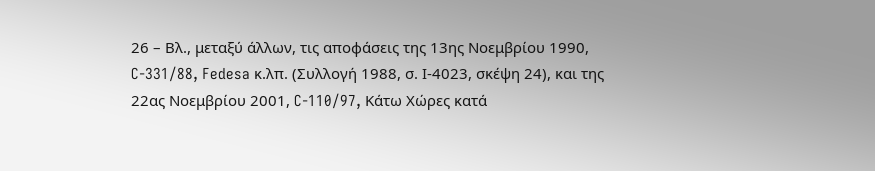26 – Βλ., μεταξύ άλλων, τις αποφάσεις της 13ης Νοεμβρίου 1990, C-331/88, Fedesa κ.λπ. (Συλλογή 1988, σ. Ι-4023, σκέψη 24), και της 22ας Νοεμβρίου 2001, C-110/97, Κάτω Χώρες κατά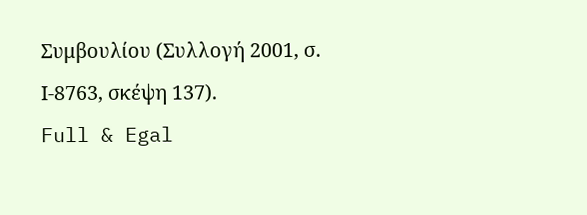Συμβουλίου (Συλλογή 2001, σ. Ι-8763, σκέψη 137).
Full & Egal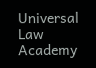Universal Law Academy